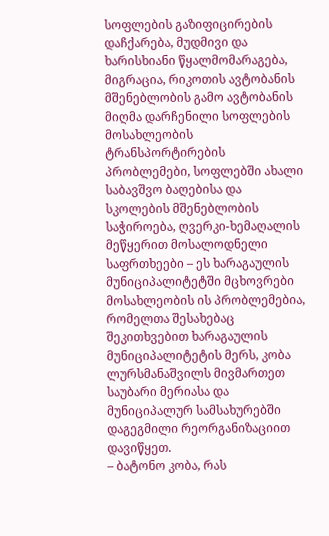სოფლების გაზიფიცირების დაჩქარება, მუდმივი და ხარისხიანი წყალმომარაგება, მიგრაცია, რიკოთის ავტობანის მშენებლობის გამო ავტობანის მიღმა დარჩენილი სოფლების მოსახლეობის ტრანსპორტირების პრობლემები, სოფლებში ახალი საბავშვო ბაღებისა და სკოლების მშენებლობის საჭიროება, ღვერკი-ხემაღალის მეწყერით მოსალოდნელი საფრთხეები – ეს ხარაგაულის მუნიციპალიტეტში მცხოვრები მოსახლეობის ის პრობლემებია, რომელთა შესახებაც შეკითხვებით ხარაგაულის მუნიციპალიტეტის მერს, კობა ლურსმანაშვილს მივმართეთ
საუბარი მერიასა და მუნიციპალურ სამსახურებში დაგეგმილი რეორგანიზაციით დავიწყეთ.
– ბატონო კობა, რას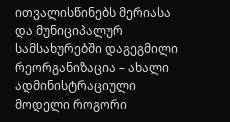ითვალისწინებს მერიასა და მუნიციპალურ სამსახურებში დაგეგმილი რეორგანიზაცია – ახალი ადმინისტრაციული მოდელი როგორი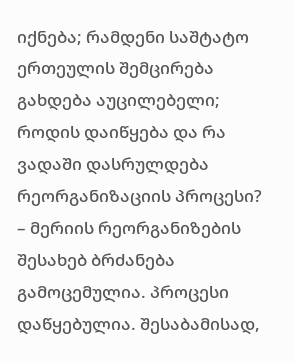იქნება; რამდენი საშტატო ერთეულის შემცირება გახდება აუცილებელი; როდის დაიწყება და რა ვადაში დასრულდება რეორგანიზაციის პროცესი?
– მერიის რეორგანიზების შესახებ ბრძანება გამოცემულია. პროცესი დაწყებულია. შესაბამისად,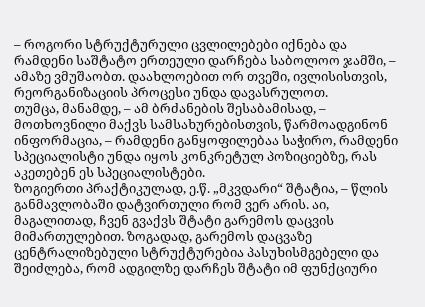– როგორი სტრუქტურული ცვლილებები იქნება და რამდენი საშტატო ერთეული დარჩება საბოლოო ჯამში, – ამაზე ვმუშაობთ. დაახლოებით ორ თვეში, ივლისისთვის, რეორგანიზაციის პროცესი უნდა დავასრულოთ.
თუმცა, მანამდე, – ამ ბრძანების შესაბამისად, – მოთხოვნილი მაქვს სამსახურებისთვის, წარმოადგინონ ინფორმაცია, – რამდენი განყოფილებაა საჭირო, რამდენი სპეციალისტი უნდა იყოს კონკრეტულ პოზიციებზე, რას აკეთებენ ეს სპეციალისტები.
ზოგიერთი პრაქტიკულად, ე.წ. „მკვდარი“ შტატია, – წლის განმავლობაში დატვირთული რომ ვერ არის. აი, მაგალითად, ჩვენ გვაქვს შტატი გარემოს დაცვის მიმართულებით. ზოგადად, გარემოს დაცვაზე ცენტრალიზებული სტრუქტურებია პასუხისმგებელი და შეიძლება, რომ ადგილზე დარჩეს შტატი იმ ფუნქციური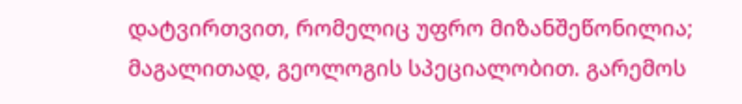დატვირთვით, რომელიც უფრო მიზანშეწონილია; მაგალითად, გეოლოგის სპეციალობით. გარემოს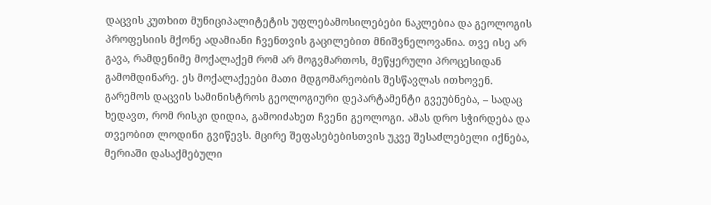დაცვის კუთხით მუნიციპალიტეტის უფლებამოსილებები ნაკლებია და გეოლოგის პროფესიის მქონე ადამიანი ჩვენთვის გაცილებით მნიშვნელოვანია. თვე ისე არ გავა, რამდენიმე მოქალაქემ რომ არ მოგვმართოს, მეწყერული პროცესიდან გამომდინარე. ეს მოქალაქეები მათი მდგომარეობის შესწავლას ითხოვენ.
გარემოს დაცვის სამინისტროს გეოლოგიური დეპარტამენტი გვეუბნება, – სადაც ხედავთ, რომ რისკი დიდია, გამოიძახეთ ჩვენი გეოლოგი. ამას დრო სჭირდება და თვეობით ლოდინი გვიწევს. მცირე შეფასებებისთვის უკვე შესაძლებელი იქნება, მერიაში დასაქმებული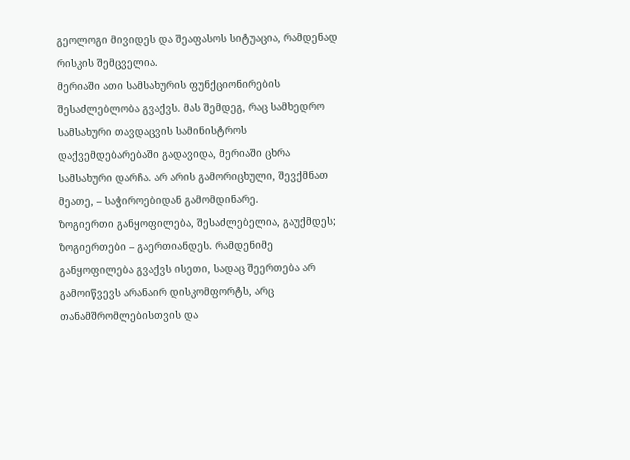გეოლოგი მივიდეს და შეაფასოს სიტუაცია, რამდენად რისკის შემცველია.
მერიაში ათი სამსახურის ფუნქციონირების შესაძლებლობა გვაქვს. მას შემდეგ, რაც სამხედრო სამსახური თავდაცვის სამინისტროს დაქვემდებარებაში გადავიდა, მერიაში ცხრა სამსახური დარჩა. არ არის გამორიცხული, შევქმნათ მეათე, – საჭიროებიდან გამომდინარე.
ზოგიერთი განყოფილება, შესაძლებელია, გაუქმდეს; ზოგიერთები – გაერთიანდეს. რამდენიმე განყოფილება გვაქვს ისეთი, სადაც შეერთება არ გამოიწვევს არანაირ დისკომფორტს, არც თანამშრომლებისთვის და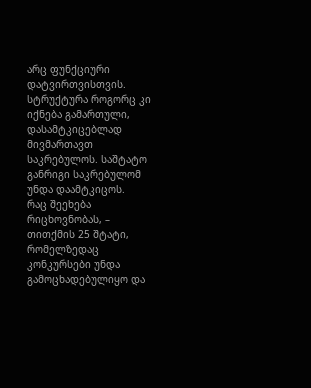არც ფუნქციური დატვირთვისთვის.
სტრუქტურა როგორც კი იქნება გამართული, დასამტკიცებლად მივმართავთ საკრებულოს. საშტატო განრიგი საკრებულომ უნდა დაამტკიცოს.
რაც შეეხება რიცხოვნობას, – თითქმის 25 შტატი, რომელზედაც კონკურსები უნდა გამოცხადებულიყო და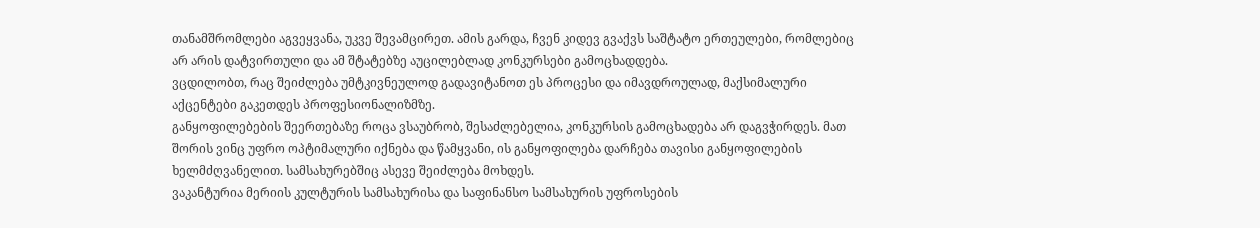თანამშრომლები აგვეყვანა, უკვე შევამცირეთ. ამის გარდა, ჩვენ კიდევ გვაქვს საშტატო ერთეულები, რომლებიც არ არის დატვირთული და ამ შტატებზე აუცილებლად კონკურსები გამოცხადდება.
ვცდილობთ, რაც შეიძლება უმტკივნეულოდ გადავიტანოთ ეს პროცესი და იმავდროულად, მაქსიმალური აქცენტები გაკეთდეს პროფესიონალიზმზე.
განყოფილებების შეერთებაზე როცა ვსაუბრობ, შესაძლებელია, კონკურსის გამოცხადება არ დაგვჭირდეს. მათ შორის ვინც უფრო ოპტიმალური იქნება და წამყვანი, ის განყოფილება დარჩება თავისი განყოფილების ხელმძღვანელით. სამსახურებშიც ასევე შეიძლება მოხდეს.
ვაკანტურია მერიის კულტურის სამსახურისა და საფინანსო სამსახურის უფროსების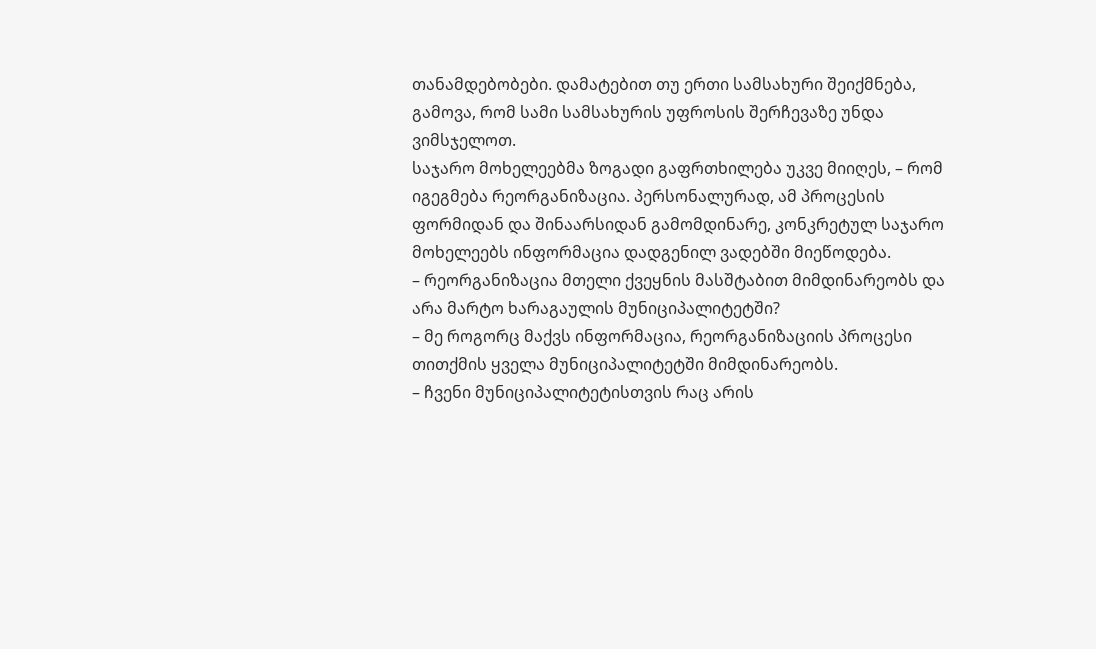თანამდებობები. დამატებით თუ ერთი სამსახური შეიქმნება, გამოვა, რომ სამი სამსახურის უფროსის შერჩევაზე უნდა ვიმსჯელოთ.
საჯარო მოხელეებმა ზოგადი გაფრთხილება უკვე მიიღეს, – რომ იგეგმება რეორგანიზაცია. პერსონალურად, ამ პროცესის ფორმიდან და შინაარსიდან გამომდინარე, კონკრეტულ საჯარო მოხელეებს ინფორმაცია დადგენილ ვადებში მიეწოდება.
– რეორგანიზაცია მთელი ქვეყნის მასშტაბით მიმდინარეობს და არა მარტო ხარაგაულის მუნიციპალიტეტში?
– მე როგორც მაქვს ინფორმაცია, რეორგანიზაციის პროცესი თითქმის ყველა მუნიციპალიტეტში მიმდინარეობს.
– ჩვენი მუნიციპალიტეტისთვის რაც არის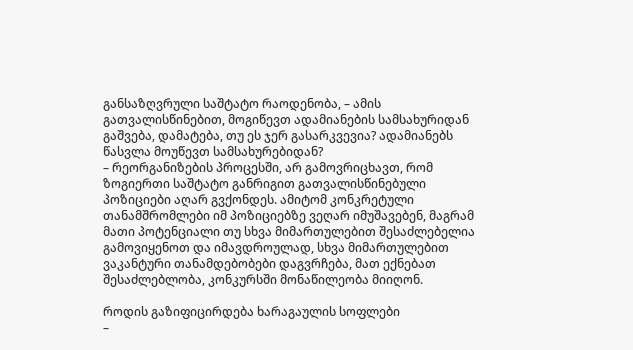განსაზღვრული საშტატო რაოდენობა, – ამის გათვალისწინებით, მოგიწევთ ადამიანების სამსახურიდან გაშვება, დამატება, თუ ეს ჯერ გასარკვევია? ადამიანებს წასვლა მოუწევთ სამსახურებიდან?
– რეორგანიზების პროცესში, არ გამოვრიცხავთ, რომ ზოგიერთი საშტატო განრიგით გათვალისწინებული პოზიციები აღარ გვქონდეს. ამიტომ კონკრეტული თანამშრომლები იმ პოზიციებზე ვეღარ იმუშავებენ, მაგრამ მათი პოტენციალი თუ სხვა მიმართულებით შესაძლებელია გამოვიყენოთ და იმავდროულად, სხვა მიმართულებით ვაკანტური თანამდებობები დაგვრჩება, მათ ექნებათ შესაძლებლობა, კონკურსში მონაწილეობა მიიღონ.

როდის გაზიფიცირდება ხარაგაულის სოფლები
–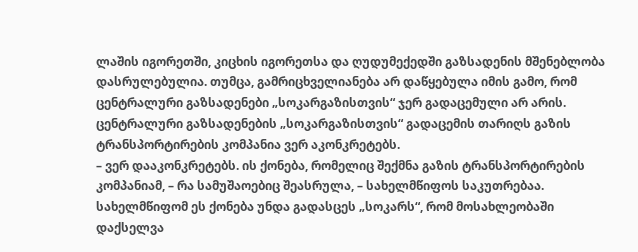ლაშის იგორეთში, კიცხის იგორეთსა და ღუდუმექედში გაზსადენის მშენებლობა დასრულებულია. თუმცა, გამრიცხველიანება არ დაწყებულა იმის გამო, რომ ცენტრალური გაზსადენები „სოკარგაზისთვის“ ჯერ გადაცემული არ არის. ცენტრალური გაზსადენების „სოკარგაზისთვის“ გადაცემის თარიღს გაზის ტრანსპორტირების კომპანია ვერ აკონკრეტებს.
– ვერ დააკონკრეტებს. ის ქონება, რომელიც შექმნა გაზის ტრანსპორტირების კომპანიამ, – რა სამუშაოებიც შეასრულა, – სახელმწიფოს საკუთრებაა. სახელმწიფომ ეს ქონება უნდა გადასცეს „სოკარს“, რომ მოსახლეობაში დაქსელვა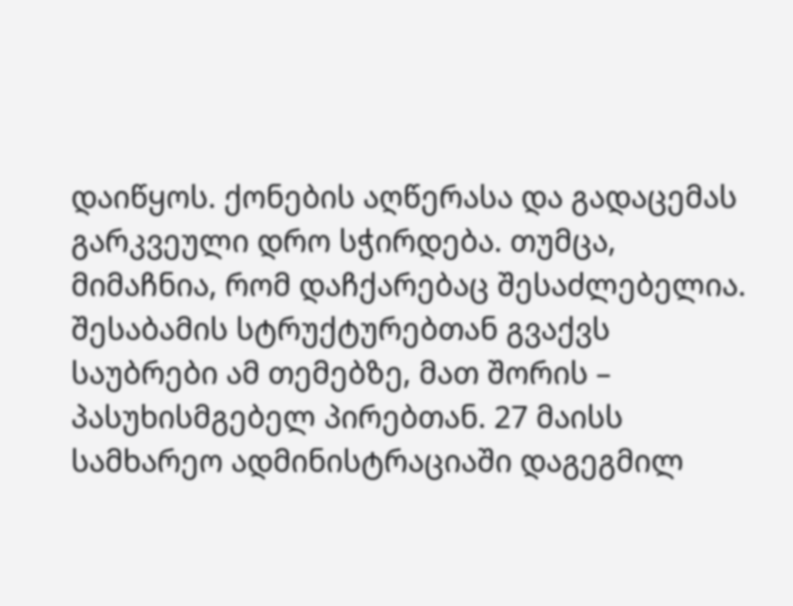დაიწყოს. ქონების აღწერასა და გადაცემას გარკვეული დრო სჭირდება. თუმცა, მიმაჩნია, რომ დაჩქარებაც შესაძლებელია.
შესაბამის სტრუქტურებთან გვაქვს საუბრები ამ თემებზე, მათ შორის – პასუხისმგებელ პირებთან. 27 მაისს სამხარეო ადმინისტრაციაში დაგეგმილ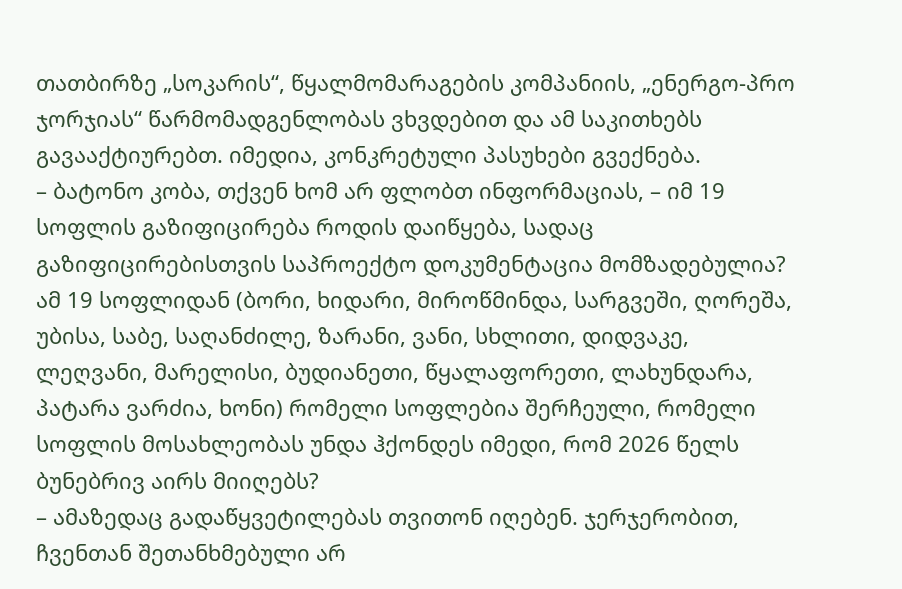თათბირზე „სოკარის“, წყალმომარაგების კომპანიის, „ენერგო-პრო ჯორჯიას“ წარმომადგენლობას ვხვდებით და ამ საკითხებს გავააქტიურებთ. იმედია, კონკრეტული პასუხები გვექნება.
– ბატონო კობა, თქვენ ხომ არ ფლობთ ინფორმაციას, – იმ 19 სოფლის გაზიფიცირება როდის დაიწყება, სადაც გაზიფიცირებისთვის საპროექტო დოკუმენტაცია მომზადებულია?
ამ 19 სოფლიდან (ბორი, ხიდარი, მიროწმინდა, სარგვეში, ღორეშა, უბისა, საბე, საღანძილე, ზარანი, ვანი, სხლითი, დიდვაკე, ლეღვანი, მარელისი, ბუდიანეთი, წყალაფორეთი, ლახუნდარა, პატარა ვარძია, ხონი) რომელი სოფლებია შერჩეული, რომელი სოფლის მოსახლეობას უნდა ჰქონდეს იმედი, რომ 2026 წელს ბუნებრივ აირს მიიღებს?
– ამაზედაც გადაწყვეტილებას თვითონ იღებენ. ჯერჯერობით, ჩვენთან შეთანხმებული არ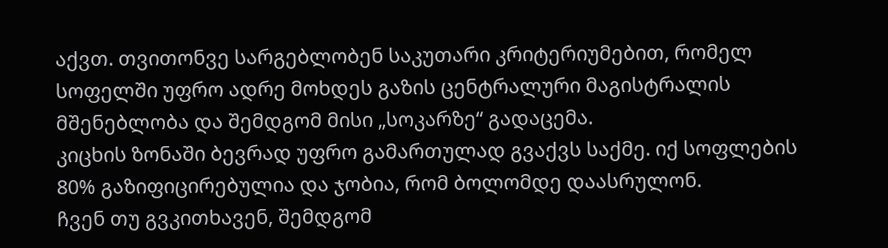აქვთ. თვითონვე სარგებლობენ საკუთარი კრიტერიუმებით, რომელ სოფელში უფრო ადრე მოხდეს გაზის ცენტრალური მაგისტრალის მშენებლობა და შემდგომ მისი „სოკარზე“ გადაცემა.
კიცხის ზონაში ბევრად უფრო გამართულად გვაქვს საქმე. იქ სოფლების 80% გაზიფიცირებულია და ჯობია, რომ ბოლომდე დაასრულონ.
ჩვენ თუ გვკითხავენ, შემდგომ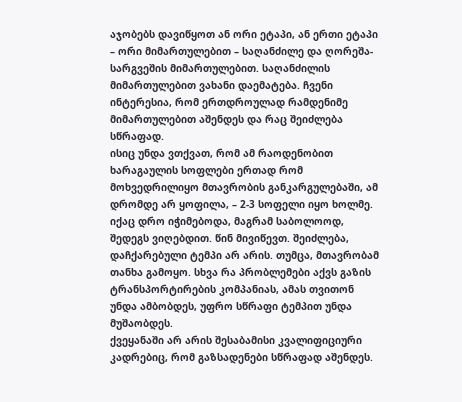აჯობებს დავიწყოთ ან ორი ეტაპი, ან ერთი ეტაპი – ორი მიმართულებით – საღანძილე და ღორეშა-სარგვეშის მიმართულებით. საღანძილის მიმართულებით ვახანი დაემატება. ჩვენი ინტერესია, რომ ერთდროულად რამდენიმე მიმართულებით აშენდეს და რაც შეიძლება სწრაფად.
ისიც უნდა ვთქვათ, რომ ამ რაოდენობით ხარაგაულის სოფლები ერთად რომ მოხვედრილიყო მთავრობის განკარგულებაში, ამ დრომდე არ ყოფილა, – 2-3 სოფელი იყო ხოლმე. იქაც დრო იჭიმებოდა, მაგრამ საბოლოოდ, შედეგს ვიღებდით. წინ მივიწევთ. შეიძლება, დაჩქარებული ტემპი არ არის. თუმცა, მთავრობამ თანხა გამოყო. სხვა რა პრობლემები აქვს გაზის ტრანსპორტირების კომპანიას, ამას თვითონ უნდა ამბობდეს, უფრო სწრაფი ტემპით უნდა მუშაობდეს.
ქვეყანაში არ არის შესაბამისი კვალიფიციური კადრებიც, რომ გაზსადენები სწრაფად აშენდეს.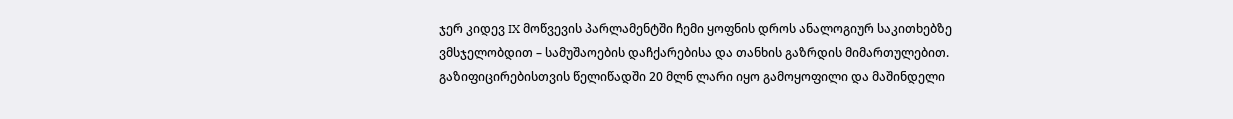ჯერ კიდევ IX მოწვევის პარლამენტში ჩემი ყოფნის დროს ანალოგიურ საკითხებზე ვმსჯელობდით – სამუშაოების დაჩქარებისა და თანხის გაზრდის მიმართულებით. გაზიფიცირებისთვის წელიწადში 20 მლნ ლარი იყო გამოყოფილი და მაშინდელი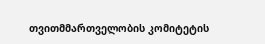თვითმმართველობის კომიტეტის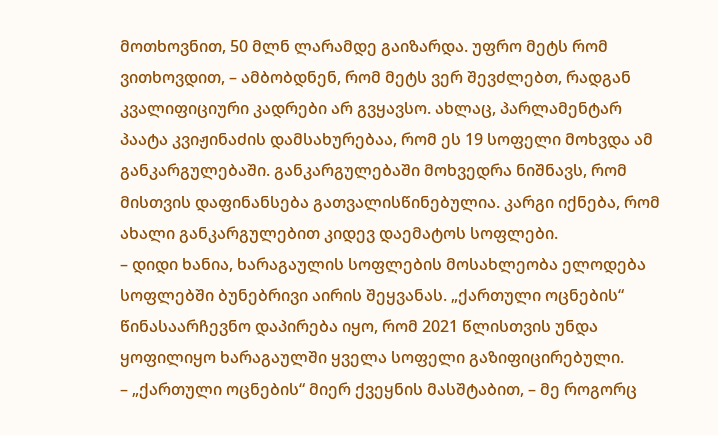მოთხოვნით, 50 მლნ ლარამდე გაიზარდა. უფრო მეტს რომ ვითხოვდით, – ამბობდნენ, რომ მეტს ვერ შევძლებთ, რადგან კვალიფიციური კადრები არ გვყავსო. ახლაც, პარლამენტარ პაატა კვიჟინაძის დამსახურებაა, რომ ეს 19 სოფელი მოხვდა ამ განკარგულებაში. განკარგულებაში მოხვედრა ნიშნავს, რომ მისთვის დაფინანსება გათვალისწინებულია. კარგი იქნება, რომ ახალი განკარგულებით კიდევ დაემატოს სოფლები.
– დიდი ხანია, ხარაგაულის სოფლების მოსახლეობა ელოდება სოფლებში ბუნებრივი აირის შეყვანას. „ქართული ოცნების“ წინასაარჩევნო დაპირება იყო, რომ 2021 წლისთვის უნდა ყოფილიყო ხარაგაულში ყველა სოფელი გაზიფიცირებული.
– „ქართული ოცნების“ მიერ ქვეყნის მასშტაბით, – მე როგორც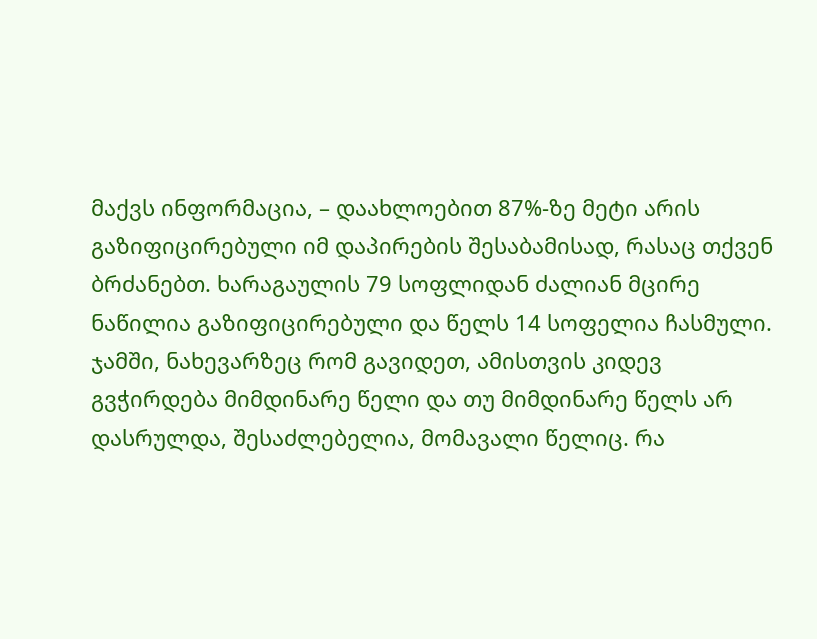მაქვს ინფორმაცია, – დაახლოებით 87%-ზე მეტი არის გაზიფიცირებული იმ დაპირების შესაბამისად, რასაც თქვენ ბრძანებთ. ხარაგაულის 79 სოფლიდან ძალიან მცირე ნაწილია გაზიფიცირებული და წელს 14 სოფელია ჩასმული. ჯამში, ნახევარზეც რომ გავიდეთ, ამისთვის კიდევ გვჭირდება მიმდინარე წელი და თუ მიმდინარე წელს არ დასრულდა, შესაძლებელია, მომავალი წელიც. რა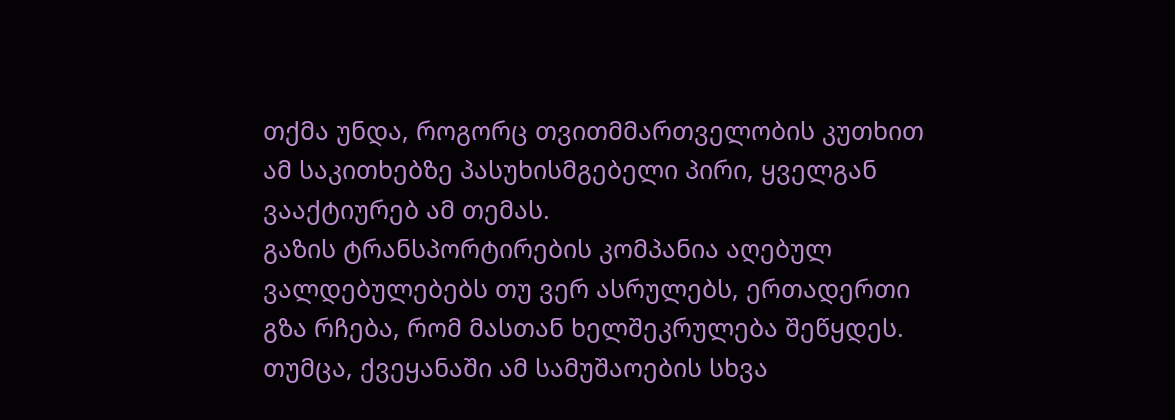თქმა უნდა, როგორც თვითმმართველობის კუთხით ამ საკითხებზე პასუხისმგებელი პირი, ყველგან ვააქტიურებ ამ თემას.
გაზის ტრანსპორტირების კომპანია აღებულ ვალდებულებებს თუ ვერ ასრულებს, ერთადერთი გზა რჩება, რომ მასთან ხელშეკრულება შეწყდეს. თუმცა, ქვეყანაში ამ სამუშაოების სხვა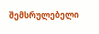შემსრულებელი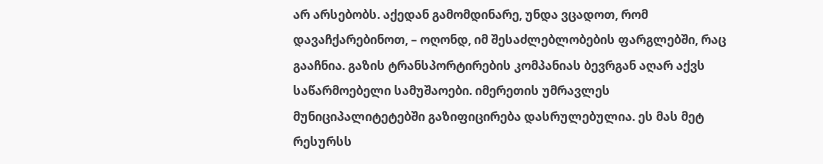არ არსებობს. აქედან გამომდინარე, უნდა ვცადოთ, რომ დავაჩქარებინოთ, – ოღონდ, იმ შესაძლებლობების ფარგლებში, რაც გააჩნია. გაზის ტრანსპორტირების კომპანიას ბევრგან აღარ აქვს საწარმოებელი სამუშაოები. იმერეთის უმრავლეს მუნიციპალიტეტებში გაზიფიცირება დასრულებულია. ეს მას მეტ რესურსს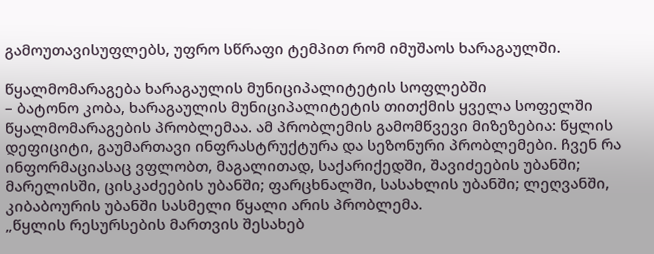გამოუთავისუფლებს, უფრო სწრაფი ტემპით რომ იმუშაოს ხარაგაულში.

წყალმომარაგება ხარაგაულის მუნიციპალიტეტის სოფლებში
– ბატონო კობა, ხარაგაულის მუნიციპალიტეტის თითქმის ყველა სოფელში წყალმომარაგების პრობლემაა. ამ პრობლემის გამომწვევი მიზეზებია: წყლის დეფიციტი, გაუმართავი ინფრასტრუქტურა და სეზონური პრობლემები. ჩვენ რა ინფორმაციასაც ვფლობთ, მაგალითად, საქარიქედში, შავიძეების უბანში; მარელისში, ცისკაძეების უბანში; ფარცხნალში, სასახლის უბანში; ლეღვანში, კიბაბოურის უბანში სასმელი წყალი არის პრობლემა.
„წყლის რესურსების მართვის შესახებ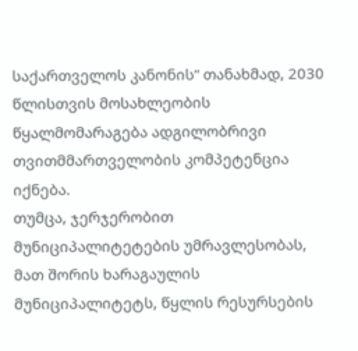საქართველოს კანონის“ თანახმად, 2030 წლისთვის მოსახლეობის წყალმომარაგება ადგილობრივი თვითმმართველობის კომპეტენცია იქნება.
თუმცა, ჯერჯერობით მუნიციპალიტეტების უმრავლესობას, მათ შორის ხარაგაულის მუნიციპალიტეტს, წყლის რესურსების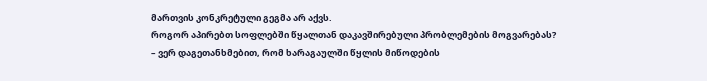მართვის კონკრეტული გეგმა არ აქვს.
როგორ აპირებთ სოფლებში წყალთან დაკავშირებული პრობლემების მოგვარებას?
– ვერ დაგეთანხმებით, რომ ხარაგაულში წყლის მიწოდების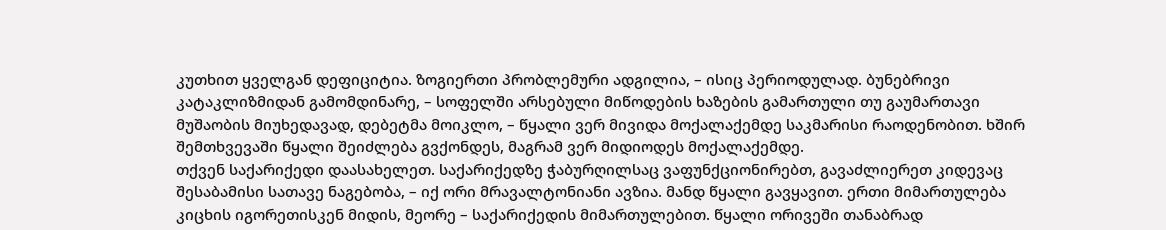კუთხით ყველგან დეფიციტია. ზოგიერთი პრობლემური ადგილია, – ისიც პერიოდულად. ბუნებრივი კატაკლიზმიდან გამომდინარე, – სოფელში არსებული მიწოდების ხაზების გამართული თუ გაუმართავი მუშაობის მიუხედავად, დებეტმა მოიკლო, – წყალი ვერ მივიდა მოქალაქემდე საკმარისი რაოდენობით. ხშირ შემთხვევაში წყალი შეიძლება გვქონდეს, მაგრამ ვერ მიდიოდეს მოქალაქემდე.
თქვენ საქარიქედი დაასახელეთ. საქარიქედზე ჭაბურღილსაც ვაფუნქციონირებთ, გავაძლიერეთ კიდევაც შესაბამისი სათავე ნაგებობა, – იქ ორი მრავალტონიანი ავზია. მანდ წყალი გავყავით. ერთი მიმართულება კიცხის იგორეთისკენ მიდის, მეორე – საქარიქედის მიმართულებით. წყალი ორივეში თანაბრად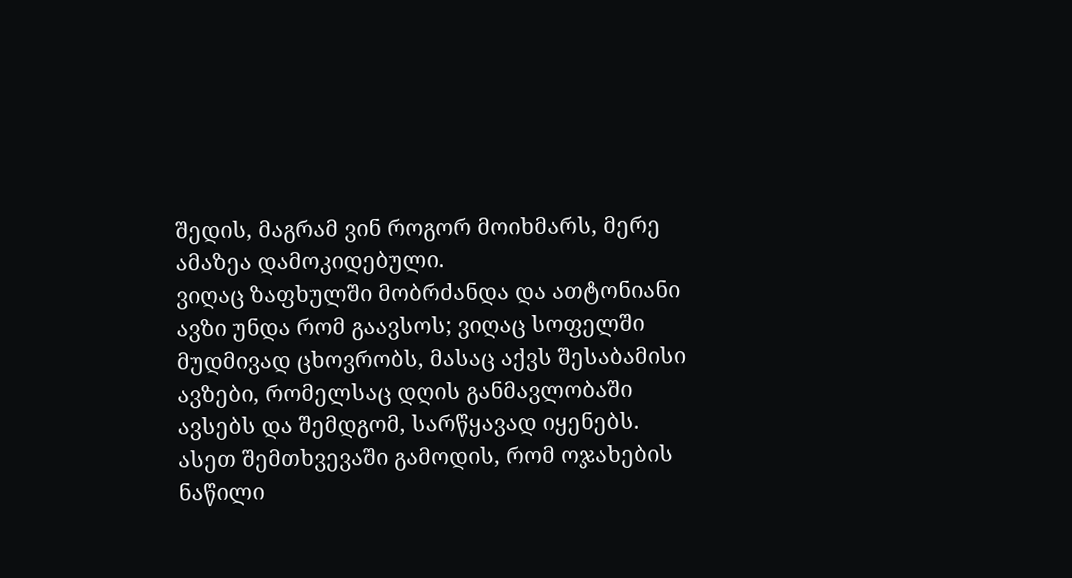შედის, მაგრამ ვინ როგორ მოიხმარს, მერე ამაზეა დამოკიდებული.
ვიღაც ზაფხულში მობრძანდა და ათტონიანი ავზი უნდა რომ გაავსოს; ვიღაც სოფელში მუდმივად ცხოვრობს, მასაც აქვს შესაბამისი ავზები, რომელსაც დღის განმავლობაში ავსებს და შემდგომ, სარწყავად იყენებს. ასეთ შემთხვევაში გამოდის, რომ ოჯახების ნაწილი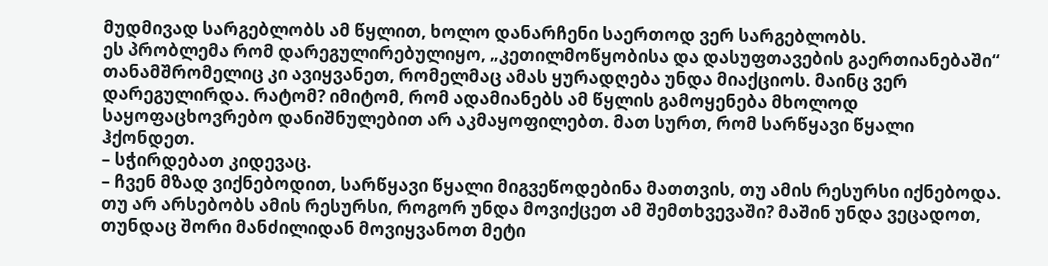მუდმივად სარგებლობს ამ წყლით, ხოლო დანარჩენი საერთოდ ვერ სარგებლობს.
ეს პრობლემა რომ დარეგულირებულიყო, „კეთილმოწყობისა და დასუფთავების გაერთიანებაში“ თანამშრომელიც კი ავიყვანეთ, რომელმაც ამას ყურადღება უნდა მიაქციოს. მაინც ვერ დარეგულირდა. რატომ? იმიტომ, რომ ადამიანებს ამ წყლის გამოყენება მხოლოდ საყოფაცხოვრებო დანიშნულებით არ აკმაყოფილებთ. მათ სურთ, რომ სარწყავი წყალი ჰქონდეთ.
– სჭირდებათ კიდევაც.
– ჩვენ მზად ვიქნებოდით, სარწყავი წყალი მიგვეწოდებინა მათთვის, თუ ამის რესურსი იქნებოდა. თუ არ არსებობს ამის რესურსი, როგორ უნდა მოვიქცეთ ამ შემთხვევაში? მაშინ უნდა ვეცადოთ, თუნდაც შორი მანძილიდან მოვიყვანოთ მეტი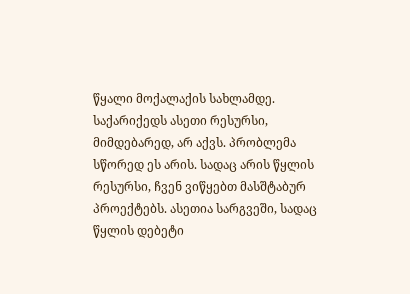წყალი მოქალაქის სახლამდე.
საქარიქედს ასეთი რესურსი, მიმდებარედ, არ აქვს. პრობლემა სწორედ ეს არის. სადაც არის წყლის რესურსი, ჩვენ ვიწყებთ მასშტაბურ პროექტებს. ასეთია სარგვეში, სადაც წყლის დებეტი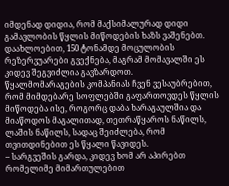იმდენად დიდია, რომ მაქსიმალურად დიდი გამავლობის წყლის მიწოდების ხაზს ვაშენებთ. დაახლოებით, 150 ტონამდე მოცულობის რეზერვუარები გვექნება, მაგრამ მომავალში ეს კიდევ შეგვიძლია გავზარდოთ.
წყალმომარაგების კომპანიას ჩვენ ვესაუბრებით, რომ მიმდებარე სოფლებში გაფართოვდეს წყლის მიწოდება ისე, როგორც დაბა ხარაგაულშია და მიაწოდოს მაგალითად, თეთრაწყაროს ნაწილს, ლაშის ნაწილს, სადაც შეიძლება, რომ თვითდინებით ეს წყალი წავიდეს.
– სარგვეშის გარდა, კიდევ ხომ არ აპირებთ რომელიმე მიმართულებით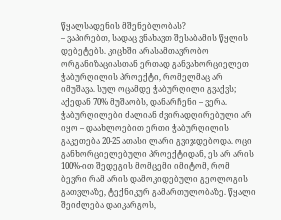წყალსადენის მშენებლობას?
– ვაპირებთ, სადაც ვნახავთ შესაბამის წყლის დებეტებს. კიცხში არასამთავრობო ორგანიზაციასთან ერთად განვახორციელეთ ჭაბურღილის პროექტი, რომელმაც არ იმუშავა. სულ ოცამდე ჭაბურღილი გვაქვს; აქედან 70% მუშაობს, დანარჩენი – ვერა. ჭაბურღილები ძალიან ძვირადღირებული არ იყო – დაახლოებით ერთი ჭაბურღილის გაკეთება 20-25 ათასი ლარი გვიჯდებოდა. ოცი განხორციელებული პროექტიდან, ეს არ არის 100%-ით შედეგის მომცემი იმიტომ, რომ ბევრი რამ არის დამოკიდებული გეოლოგის გათვლაზე, ტექნიკურ გამართულობაზე. წყალი შეიძლება დაიკარგოს,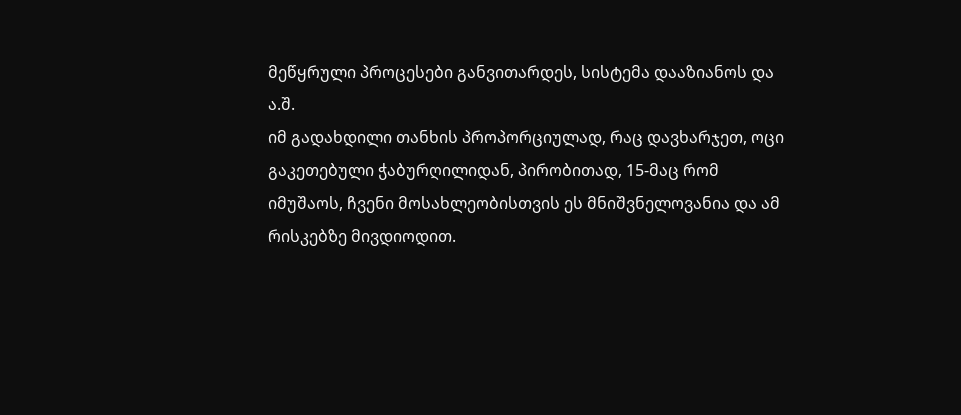მეწყრული პროცესები განვითარდეს, სისტემა დააზიანოს და ა.შ.
იმ გადახდილი თანხის პროპორციულად, რაც დავხარჯეთ, ოცი გაკეთებული ჭაბურღილიდან, პირობითად, 15-მაც რომ იმუშაოს, ჩვენი მოსახლეობისთვის ეს მნიშვნელოვანია და ამ რისკებზე მივდიოდით.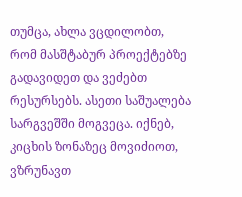თუმცა, ახლა ვცდილობთ, რომ მასშტაბურ პროექტებზე გადავიდეთ და ვეძებთ რესურსებს. ასეთი საშუალება სარგვეშში მოგვეცა. იქნებ, კიცხის ზონაზეც მოვიძიოთ, ვზრუნავთ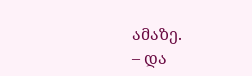ამაზე.
– და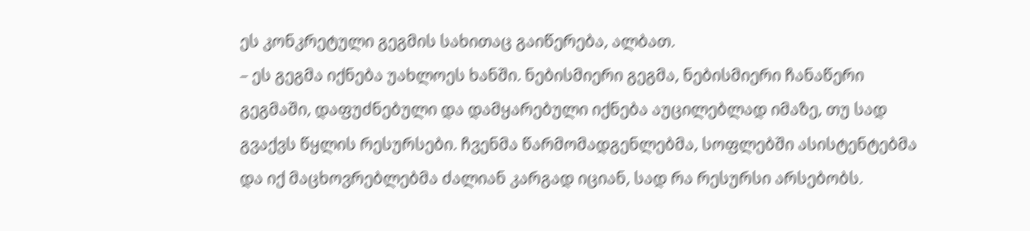ეს კონკრეტული გეგმის სახითაც გაიწერება, ალბათ.
– ეს გეგმა იქნება უახლოეს ხანში. ნებისმიერი გეგმა, ნებისმიერი ჩანაწერი გეგმაში, დაფუძნებული და დამყარებული იქნება აუცილებლად იმაზე, თუ სად გვაქვს წყლის რესურსები. ჩვენმა წარმომადგენლებმა, სოფლებში ასისტენტებმა და იქ მაცხოვრებლებმა ძალიან კარგად იციან, სად რა რესურსი არსებობს.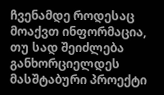ჩვენამდე როდესაც მოაქვთ ინფორმაცია, თუ სად შეიძლება განხორციელდეს მასშტაბური პროექტი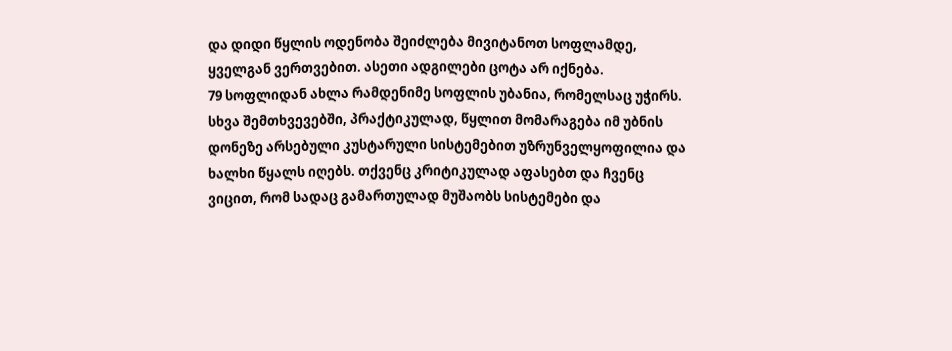და დიდი წყლის ოდენობა შეიძლება მივიტანოთ სოფლამდე, ყველგან ვერთვებით. ასეთი ადგილები ცოტა არ იქნება.
79 სოფლიდან ახლა რამდენიმე სოფლის უბანია, რომელსაც უჭირს. სხვა შემთხვევებში, პრაქტიკულად, წყლით მომარაგება იმ უბნის დონეზე არსებული კუსტარული სისტემებით უზრუნველყოფილია და ხალხი წყალს იღებს. თქვენც კრიტიკულად აფასებთ და ჩვენც ვიცით, რომ სადაც გამართულად მუშაობს სისტემები და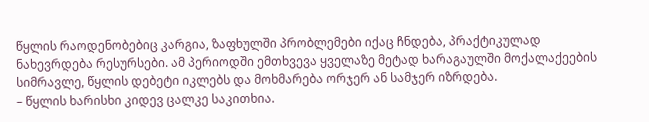წყლის რაოდენობებიც კარგია, ზაფხულში პრობლემები იქაც ჩნდება, პრაქტიკულად ნახევრდება რესურსები. ამ პერიოდში ემთხვევა ყველაზე მეტად ხარაგაულში მოქალაქეების სიმრავლე, წყლის დებეტი იკლებს და მოხმარება ორჯერ ან სამჯერ იზრდება.
– წყლის ხარისხი კიდევ ცალკე საკითხია.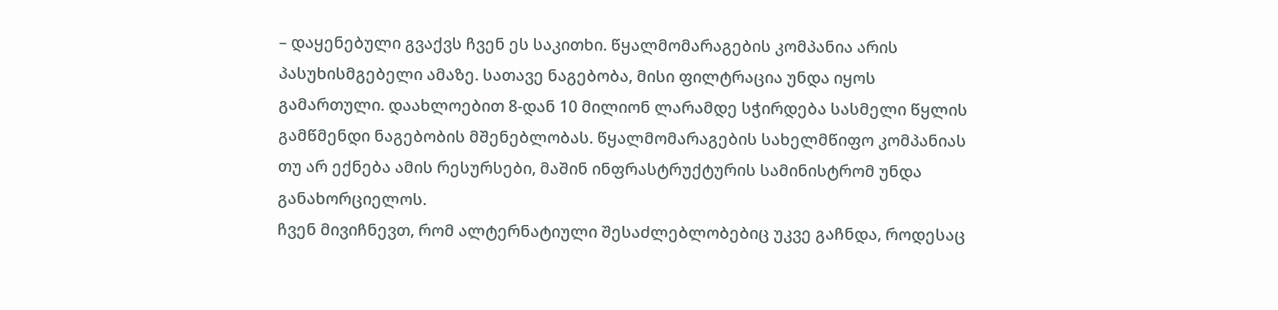– დაყენებული გვაქვს ჩვენ ეს საკითხი. წყალმომარაგების კომპანია არის პასუხისმგებელი ამაზე. სათავე ნაგებობა, მისი ფილტრაცია უნდა იყოს გამართული. დაახლოებით 8-დან 10 მილიონ ლარამდე სჭირდება სასმელი წყლის გამწმენდი ნაგებობის მშენებლობას. წყალმომარაგების სახელმწიფო კომპანიას თუ არ ექნება ამის რესურსები, მაშინ ინფრასტრუქტურის სამინისტრომ უნდა განახორციელოს.
ჩვენ მივიჩნევთ, რომ ალტერნატიული შესაძლებლობებიც უკვე გაჩნდა, როდესაც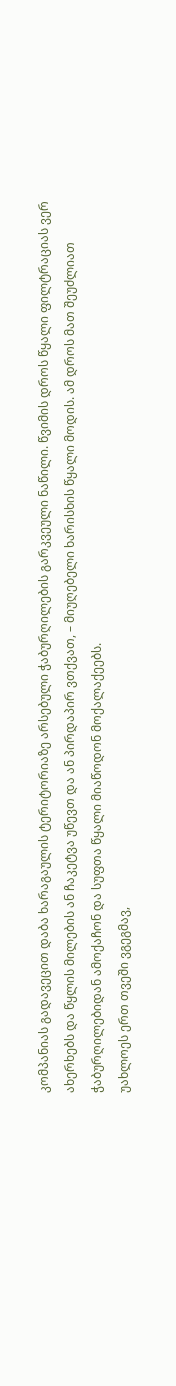კომპანიას გადავეცით დაბა ხარაგაულის ტერიტორიაზე არსებული ჭაბურღილების გარკვეული ნაწილი. წვიმის დროს წყალი ფილტრაციას ვერ ახერხებს და წყლის მილების ან ჩაკეტვა უწევთ და ან პირდაპირ ვთქვათ, – მიუღებელი ხარისხის წყალი მოდის. ამ დროს მათ შეუძლიათ ჭაბურღილებიდან ამოქაჩონ და სუფთა წყალი მიაწოდონ მოქალაქეებს.
უახლოეს ერთ თვეში ვგეგმავ,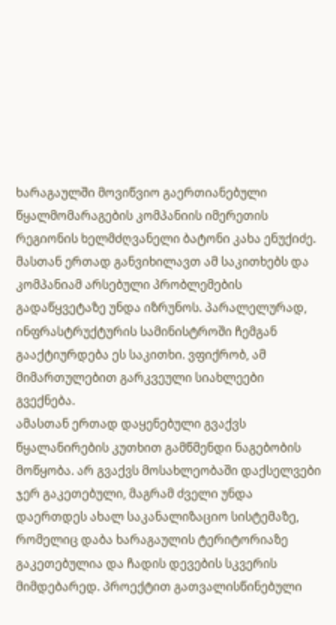ხარაგაულში მოვიწვიო გაერთიანებული წყალმომარაგების კომპანიის იმერეთის რეგიონის ხელმძღვანელი ბატონი კახა ენუქიძე. მასთან ერთად განვიხილავთ ამ საკითხებს და კომპანიამ არსებული პრობლემების გადაწყვეტაზე უნდა იზრუნოს. პარალელურად, ინფრასტრუქტურის სამინისტროში ჩემგან გააქტიურდება ეს საკითხი. ვფიქრობ, ამ მიმართულებით გარკვეული სიახლეები გვექნება.
ამასთან ერთად დაყენებული გვაქვს წყალანირების კუთხით გამწმენდი ნაგებობის მოწყობა. არ გვაქვს მოსახლეობაში დაქსელვები ჯერ გაკეთებული, მაგრამ ძველი უნდა დაერთდეს ახალ საკანალიზაციო სისტემაზე, რომელიც დაბა ხარაგაულის ტერიტორიაზე გაკეთებულია და ჩადის დევების სკვერის მიმდებარედ. პროექტით გათვალისწინებული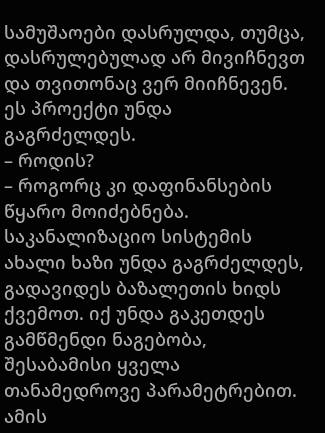სამუშაოები დასრულდა, თუმცა, დასრულებულად არ მივიჩნევთ და თვითონაც ვერ მიიჩნევენ. ეს პროექტი უნდა გაგრძელდეს.
– როდის?
– როგორც კი დაფინანსების წყარო მოიძებნება. საკანალიზაციო სისტემის ახალი ხაზი უნდა გაგრძელდეს, გადავიდეს ბაზალეთის ხიდს ქვემოთ. იქ უნდა გაკეთდეს გამწმენდი ნაგებობა, შესაბამისი ყველა თანამედროვე პარამეტრებით. ამის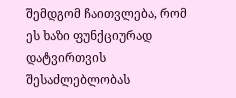შემდგომ ჩაითვლება, რომ ეს ხაზი ფუნქციურად დატვირთვის შესაძლებლობას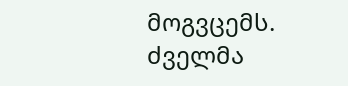მოგვცემს. ძველმა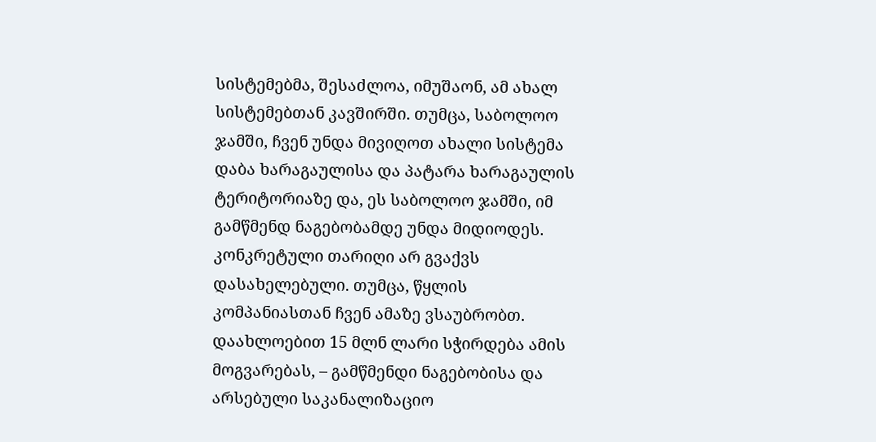სისტემებმა, შესაძლოა, იმუშაონ, ამ ახალ სისტემებთან კავშირში. თუმცა, საბოლოო ჯამში, ჩვენ უნდა მივიღოთ ახალი სისტემა დაბა ხარაგაულისა და პატარა ხარაგაულის ტერიტორიაზე და, ეს საბოლოო ჯამში, იმ გამწმენდ ნაგებობამდე უნდა მიდიოდეს.
კონკრეტული თარიღი არ გვაქვს დასახელებული. თუმცა, წყლის კომპანიასთან ჩვენ ამაზე ვსაუბრობთ. დაახლოებით 15 მლნ ლარი სჭირდება ამის მოგვარებას, – გამწმენდი ნაგებობისა და არსებული საკანალიზაციო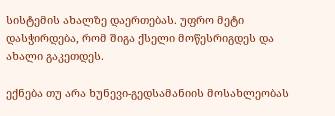სისტემის ახალზე დაერთებას. უფრო მეტი დასჭირდება, რომ შიგა ქსელი მოწესრიგდეს და ახალი გაკეთდეს.

ექნება თუ არა ხუნევი-გედსამანიის მოსახლეობას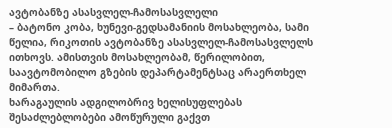ავტობანზე ასასვლელ-ჩამოსასვლელი
– ბატონო კობა, ხუნევი-გედსამანიის მოსახლეობა, სამი წელია, რიკოთის ავტობანზე ასასვლელ-ჩამოსასვლელს ითხოვს. ამისთვის მოსახლეობამ, წერილობით, საავტომობილო გზების დეპარტამენტსაც არაერთხელ მიმართა.
ხარაგაულის ადგილობრივ ხელისუფლებას შესაძლებლობები ამოწურული გაქვთ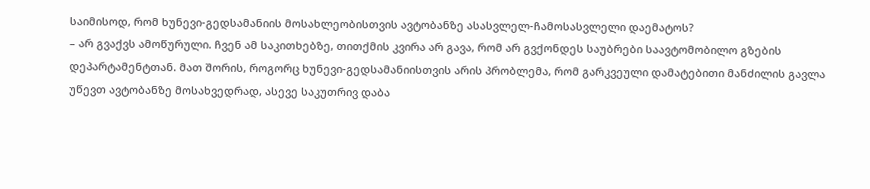საიმისოდ, რომ ხუნევი-გედსამანიის მოსახლეობისთვის ავტობანზე ასასვლელ-ჩამოსასვლელი დაემატოს?
– არ გვაქვს ამოწურული. ჩვენ ამ საკითხებზე, თითქმის კვირა არ გავა, რომ არ გვქონდეს საუბრები საავტომობილო გზების დეპარტამენტთან. მათ შორის, როგორც ხუნევი-გედსამანიისთვის არის პრობლემა, რომ გარკვეული დამატებითი მანძილის გავლა უწევთ ავტობანზე მოსახვედრად, ასევე საკუთრივ დაბა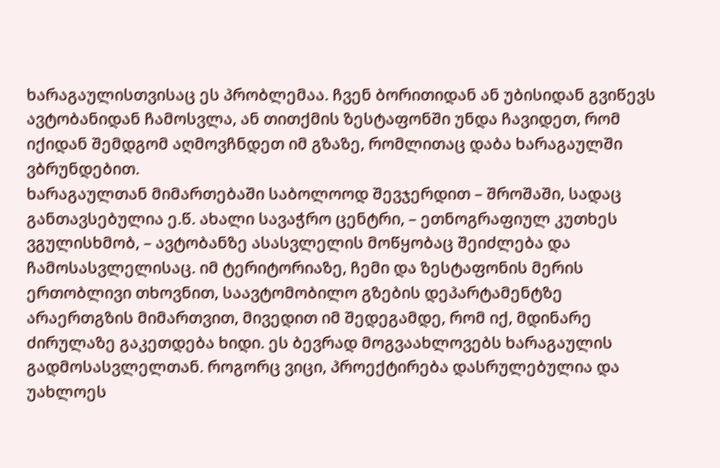ხარაგაულისთვისაც ეს პრობლემაა. ჩვენ ბორითიდან ან უბისიდან გვიწევს ავტობანიდან ჩამოსვლა, ან თითქმის ზესტაფონში უნდა ჩავიდეთ, რომ იქიდან შემდგომ აღმოვჩნდეთ იმ გზაზე, რომლითაც დაბა ხარაგაულში ვბრუნდებით.
ხარაგაულთან მიმართებაში საბოლოოდ შევჯერდით – შროშაში, სადაც განთავსებულია ე.წ. ახალი სავაჭრო ცენტრი, – ეთნოგრაფიულ კუთხეს ვგულისხმობ, – ავტობანზე ასასვლელის მოწყობაც შეიძლება და ჩამოსასვლელისაც. იმ ტერიტორიაზე, ჩემი და ზესტაფონის მერის ერთობლივი თხოვნით, საავტომობილო გზების დეპარტამენტზე არაერთგზის მიმართვით, მივედით იმ შედეგამდე, რომ იქ, მდინარე ძირულაზე გაკეთდება ხიდი. ეს ბევრად მოგვაახლოვებს ხარაგაულის გადმოსასვლელთან. როგორც ვიცი, პროექტირება დასრულებულია და უახლოეს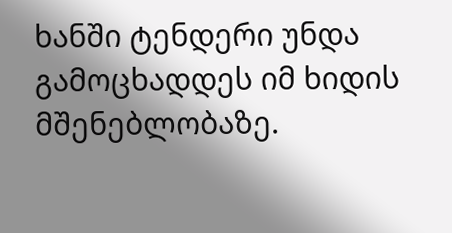ხანში ტენდერი უნდა გამოცხადდეს იმ ხიდის მშენებლობაზე.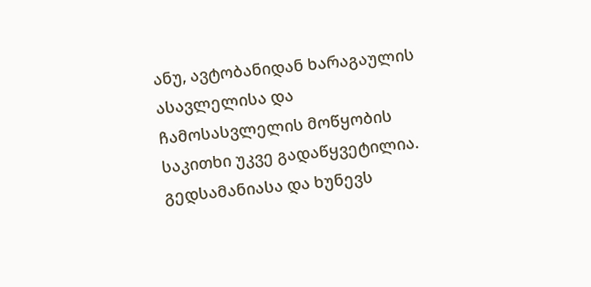ანუ, ავტობანიდან ხარაგაულის ასავლელისა და ჩამოსასვლელის მოწყობის საკითხი უკვე გადაწყვეტილია.
გედსამანიასა და ხუნევს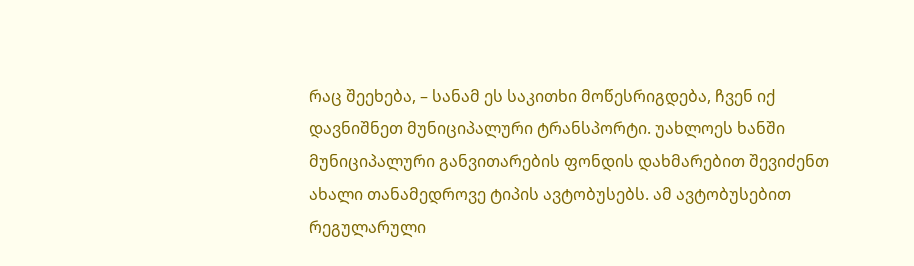რაც შეეხება, – სანამ ეს საკითხი მოწესრიგდება, ჩვენ იქ დავნიშნეთ მუნიციპალური ტრანსპორტი. უახლოეს ხანში მუნიციპალური განვითარების ფონდის დახმარებით შევიძენთ ახალი თანამედროვე ტიპის ავტობუსებს. ამ ავტობუსებით რეგულარული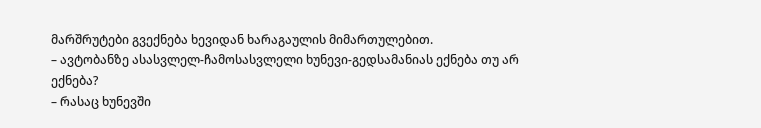მარშრუტები გვექნება ხევიდან ხარაგაულის მიმართულებით.
– ავტობანზე ასასვლელ-ჩამოსასვლელი ხუნევი-გედსამანიას ექნება თუ არ ექნება?
– რასაც ხუნევში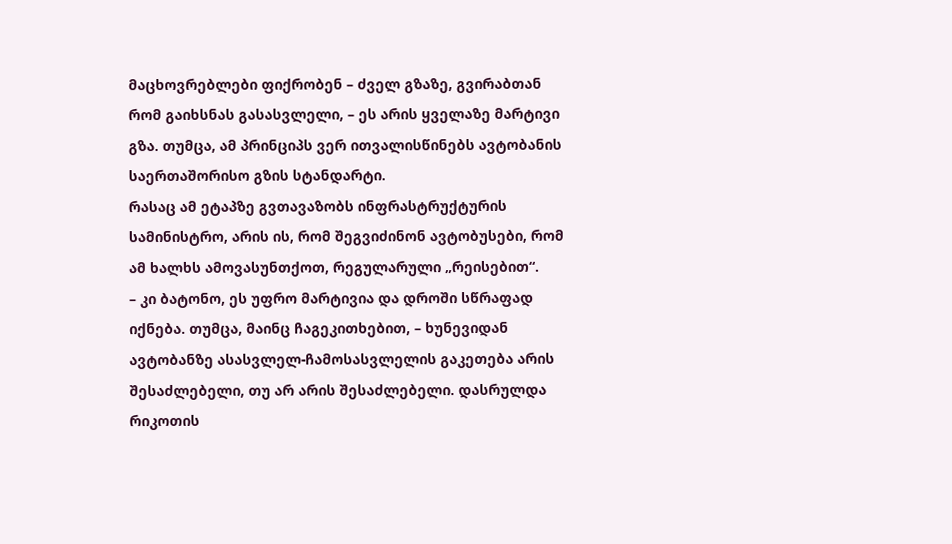მაცხოვრებლები ფიქრობენ – ძველ გზაზე, გვირაბთან რომ გაიხსნას გასასვლელი, – ეს არის ყველაზე მარტივი გზა. თუმცა, ამ პრინციპს ვერ ითვალისწინებს ავტობანის საერთაშორისო გზის სტანდარტი.
რასაც ამ ეტაპზე გვთავაზობს ინფრასტრუქტურის სამინისტრო, არის ის, რომ შეგვიძინონ ავტობუსები, რომ ამ ხალხს ამოვასუნთქოთ, რეგულარული „რეისებით“.
– კი ბატონო, ეს უფრო მარტივია და დროში სწრაფად იქნება. თუმცა, მაინც ჩაგეკითხებით, – ხუნევიდან ავტობანზე ასასვლელ-ჩამოსასვლელის გაკეთება არის შესაძლებელი, თუ არ არის შესაძლებელი. დასრულდა რიკოთის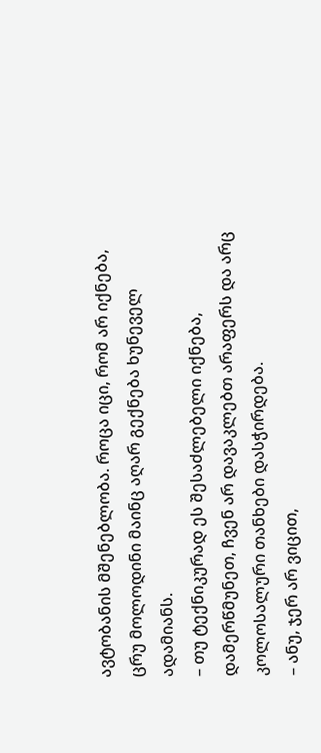ავტობანის მშენებლობა. როცა იცი, რომ არ იქნება, ცრუ მოლოდინი მაინც აღარ გექნება ხუნეველ ადამიანს.
– თუ ტექნიკურად ეს შესაძლებელი იქნება, დამერწმუნეთ, ჩვენ არ დავაკლებთ არაფერს და არც კოლოსალური თანხები დასჭირდება.
– ანუ, ჯერ არ ვიცით,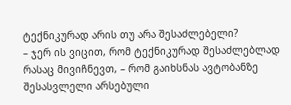ტექნიკურად არის თუ არა შესაძლებელი?
– ჯერ ის ვიცით, რომ ტექნიკურად შესაძლებლად რასაც მივიჩნევთ, – რომ გაიხსნას ავტობანზე შესასვლელი არსებული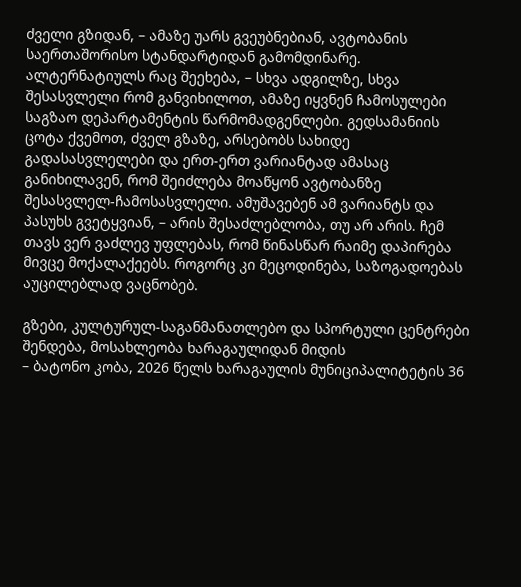ძველი გზიდან, – ამაზე უარს გვეუბნებიან, ავტობანის საერთაშორისო სტანდარტიდან გამომდინარე.
ალტერნატიულს რაც შეეხება, – სხვა ადგილზე, სხვა შესასვლელი რომ განვიხილოთ, ამაზე იყვნენ ჩამოსულები საგზაო დეპარტამენტის წარმომადგენლები. გედსამანიის ცოტა ქვემოთ, ძველ გზაზე, არსებობს სახიდე გადასასვლელები და ერთ-ერთ ვარიანტად ამასაც განიხილავენ, რომ შეიძლება მოაწყონ ავტობანზე შესასვლელ-ჩამოსასვლელი. ამუშავებენ ამ ვარიანტს და პასუხს გვეტყვიან, – არის შესაძლებლობა, თუ არ არის. ჩემ თავს ვერ ვაძლევ უფლებას, რომ წინასწარ რაიმე დაპირება მივცე მოქალაქეებს. როგორც კი მეცოდინება, საზოგადოებას აუცილებლად ვაცნობებ.

გზები, კულტურულ-საგანმანათლებო და სპორტული ცენტრები შენდება, მოსახლეობა ხარაგაულიდან მიდის
– ბატონო კობა, 2026 წელს ხარაგაულის მუნიციპალიტეტის 36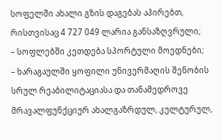სოფელში ახალი გზის დაგებას აპირებთ, რისთვისაც 4 727 049 ლარია განსაზღვრული;
– სოფლებში კეთდება სპორტული მოედნები;
– ხარაგაულში ყოფილი უნივერმაღის შენობის სრულ რეაბილიტაციასა და თანამედროვე მრავალფუნქციურ ახალგაზრდულ, კულტურულ,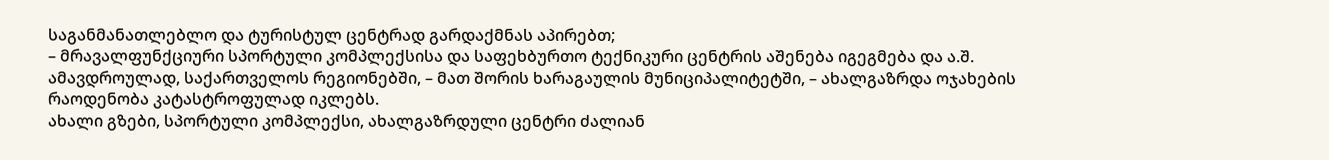საგანმანათლებლო და ტურისტულ ცენტრად გარდაქმნას აპირებთ;
– მრავალფუნქციური სპორტული კომპლექსისა და საფეხბურთო ტექნიკური ცენტრის აშენება იგეგმება და ა.შ.
ამავდროულად, საქართველოს რეგიონებში, – მათ შორის ხარაგაულის მუნიციპალიტეტში, – ახალგაზრდა ოჯახების რაოდენობა კატასტროფულად იკლებს.
ახალი გზები, სპორტული კომპლექსი, ახალგაზრდული ცენტრი ძალიან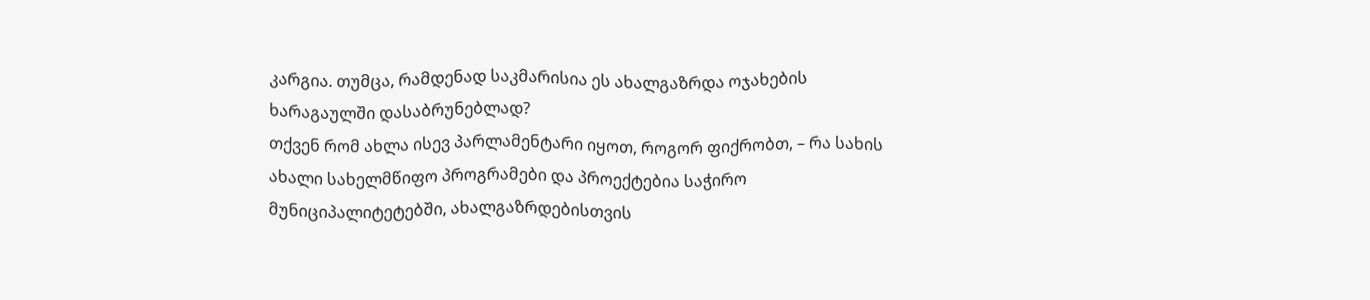კარგია. თუმცა, რამდენად საკმარისია ეს ახალგაზრდა ოჯახების ხარაგაულში დასაბრუნებლად?
თქვენ რომ ახლა ისევ პარლამენტარი იყოთ, როგორ ფიქრობთ, – რა სახის ახალი სახელმწიფო პროგრამები და პროექტებია საჭირო მუნიციპალიტეტებში, ახალგაზრდებისთვის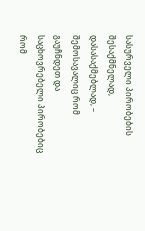სასურველი პირობების შესაქმნელად, დასასაქმებლად, – შემოსავალიც რომ გაუჩნდეთ და საცხოვრებელი პირობებიც რომ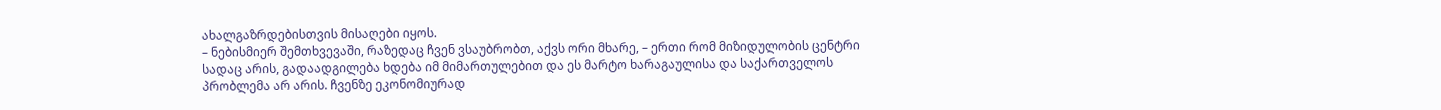ახალგაზრდებისთვის მისაღები იყოს.
– ნებისმიერ შემთხვევაში, რაზედაც ჩვენ ვსაუბრობთ, აქვს ორი მხარე, – ერთი რომ მიზიდულობის ცენტრი სადაც არის, გადაადგილება ხდება იმ მიმართულებით და ეს მარტო ხარაგაულისა და საქართველოს პრობლემა არ არის. ჩვენზე ეკონომიურად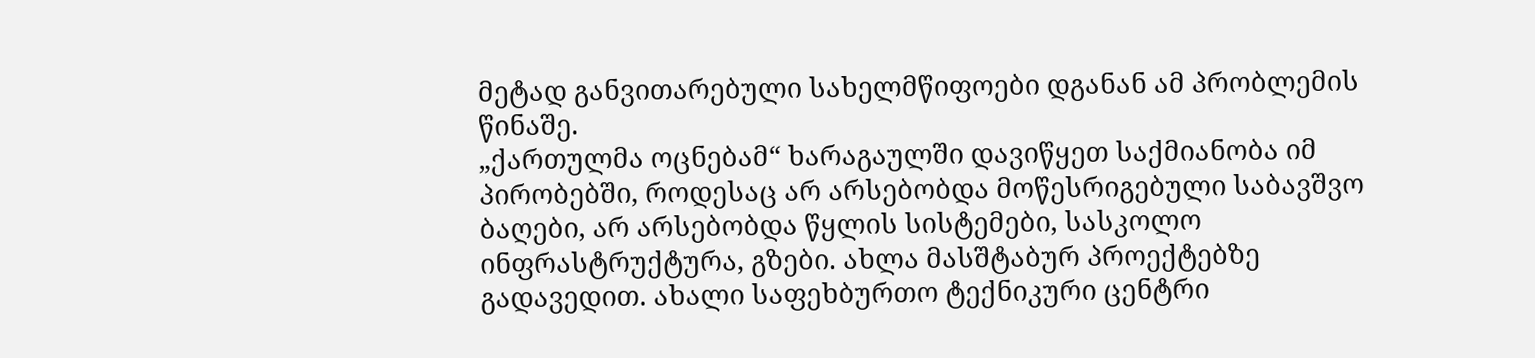მეტად განვითარებული სახელმწიფოები დგანან ამ პრობლემის წინაშე.
„ქართულმა ოცნებამ“ ხარაგაულში დავიწყეთ საქმიანობა იმ პირობებში, როდესაც არ არსებობდა მოწესრიგებული საბავშვო ბაღები, არ არსებობდა წყლის სისტემები, სასკოლო ინფრასტრუქტურა, გზები. ახლა მასშტაბურ პროექტებზე გადავედით. ახალი საფეხბურთო ტექნიკური ცენტრი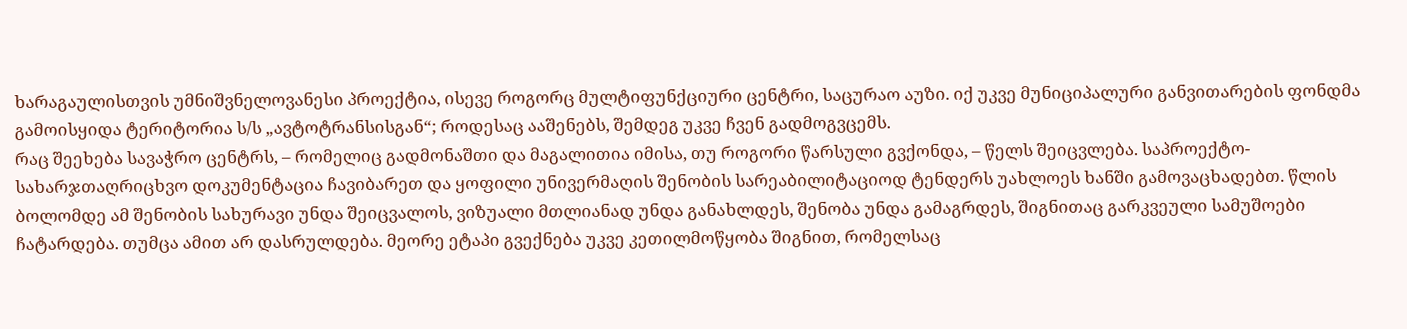ხარაგაულისთვის უმნიშვნელოვანესი პროექტია, ისევე როგორც მულტიფუნქციური ცენტრი, საცურაო აუზი. იქ უკვე მუნიციპალური განვითარების ფონდმა გამოისყიდა ტერიტორია ს/ს „ავტოტრანსისგან“; როდესაც ააშენებს, შემდეგ უკვე ჩვენ გადმოგვცემს.
რაც შეეხება სავაჭრო ცენტრს, – რომელიც გადმონაშთი და მაგალითია იმისა, თუ როგორი წარსული გვქონდა, – წელს შეიცვლება. საპროექტო-სახარჯთაღრიცხვო დოკუმენტაცია ჩავიბარეთ და ყოფილი უნივერმაღის შენობის სარეაბილიტაციოდ ტენდერს უახლოეს ხანში გამოვაცხადებთ. წლის ბოლომდე ამ შენობის სახურავი უნდა შეიცვალოს, ვიზუალი მთლიანად უნდა განახლდეს, შენობა უნდა გამაგრდეს, შიგნითაც გარკვეული სამუშოები ჩატარდება. თუმცა ამით არ დასრულდება. მეორე ეტაპი გვექნება უკვე კეთილმოწყობა შიგნით, რომელსაც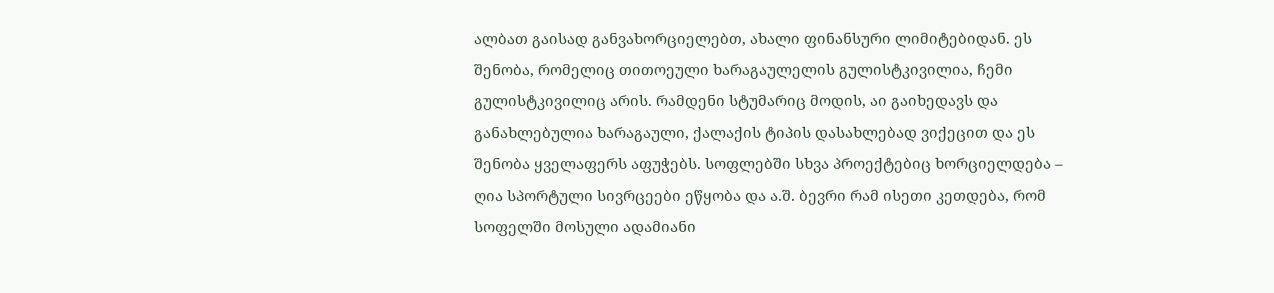ალბათ გაისად განვახორციელებთ, ახალი ფინანსური ლიმიტებიდან. ეს შენობა, რომელიც თითოეული ხარაგაულელის გულისტკივილია, ჩემი გულისტკივილიც არის. რამდენი სტუმარიც მოდის, აი გაიხედავს და განახლებულია ხარაგაული, ქალაქის ტიპის დასახლებად ვიქეცით და ეს შენობა ყველაფერს აფუჭებს. სოფლებში სხვა პროექტებიც ხორციელდება – ღია სპორტული სივრცეები ეწყობა და ა.შ. ბევრი რამ ისეთი კეთდება, რომ სოფელში მოსული ადამიანი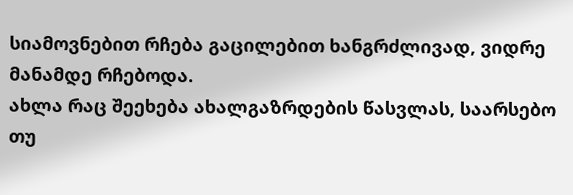სიამოვნებით რჩება გაცილებით ხანგრძლივად, ვიდრე მანამდე რჩებოდა.
ახლა რაც შეეხება ახალგაზრდების წასვლას, საარსებო თუ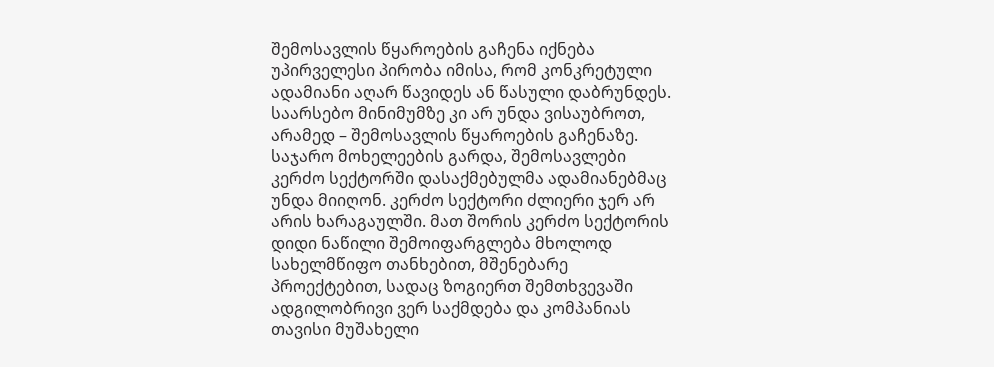შემოსავლის წყაროების გაჩენა იქნება უპირველესი პირობა იმისა, რომ კონკრეტული ადამიანი აღარ წავიდეს ან წასული დაბრუნდეს. საარსებო მინიმუმზე კი არ უნდა ვისაუბროთ, არამედ – შემოსავლის წყაროების გაჩენაზე. საჯარო მოხელეების გარდა, შემოსავლები კერძო სექტორში დასაქმებულმა ადამიანებმაც უნდა მიიღონ. კერძო სექტორი ძლიერი ჯერ არ არის ხარაგაულში. მათ შორის კერძო სექტორის დიდი ნაწილი შემოიფარგლება მხოლოდ სახელმწიფო თანხებით, მშენებარე პროექტებით, სადაც ზოგიერთ შემთხვევაში ადგილობრივი ვერ საქმდება და კომპანიას თავისი მუშახელი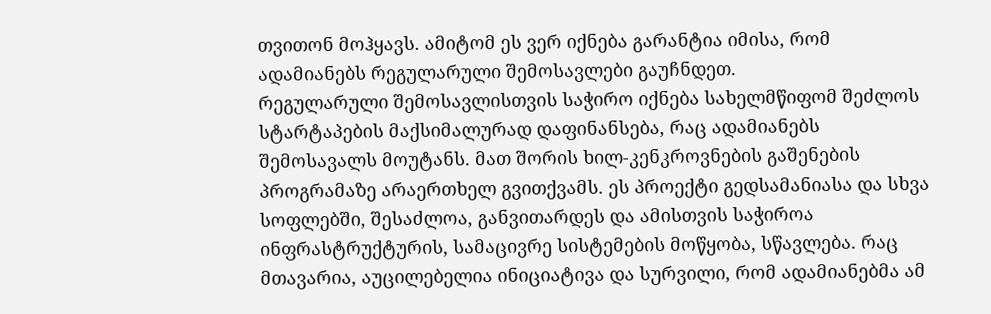თვითონ მოჰყავს. ამიტომ ეს ვერ იქნება გარანტია იმისა, რომ ადამიანებს რეგულარული შემოსავლები გაუჩნდეთ.
რეგულარული შემოსავლისთვის საჭირო იქნება სახელმწიფომ შეძლოს სტარტაპების მაქსიმალურად დაფინანსება, რაც ადამიანებს შემოსავალს მოუტანს. მათ შორის ხილ-კენკროვნების გაშენების პროგრამაზე არაერთხელ გვითქვამს. ეს პროექტი გედსამანიასა და სხვა სოფლებში, შესაძლოა, განვითარდეს და ამისთვის საჭიროა ინფრასტრუქტურის, სამაცივრე სისტემების მოწყობა, სწავლება. რაც მთავარია, აუცილებელია ინიციატივა და სურვილი, რომ ადამიანებმა ამ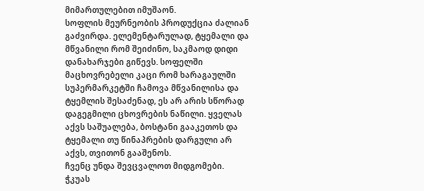მიმართულებით იმუშაონ.
სოფლის მეურნეობის პროდუქცია ძალიან გაძვირდა. ელემენტარულად, ტყემალი და მწვანილი რომ შეიძინო, საკმაოდ დიდი დანახარჯები გიწევს. სოფელში მაცხოვრებელი კაცი რომ ხარაგაულში სუპერმარკეტში ჩამოვა მწვანილისა და ტყემლის შესაძენად, ეს არ არის სწორად დაგეგმილი ცხოვრების ნაწილი. ყველას აქვს საშუალება, ბოსტანი გააკეთოს და ტყემალი თუ წინაპრების დარგული არ აქვს, თვითონ გააშენოს.
ჩვენც უნდა შევცვალოთ მიდგომები. ჭკუას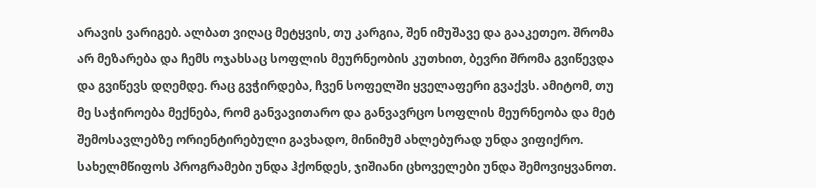არავის ვარიგებ. ალბათ ვიღაც მეტყვის, თუ კარგია, შენ იმუშავე და გააკეთეო. შრომა არ მეზარება და ჩემს ოჯახსაც სოფლის მეურნეობის კუთხით, ბევრი შრომა გვიწევდა და გვიწევს დღემდე. რაც გვჭირდება, ჩვენ სოფელში ყველაფერი გვაქვს. ამიტომ, თუ მე საჭიროება მექნება, რომ განვავითარო და განვავრცო სოფლის მეურნეობა და მეტ შემოსავლებზე ორიენტირებული გავხადო, მინიმუმ ახლებურად უნდა ვიფიქრო.
სახელმწიფოს პროგრამები უნდა ჰქონდეს, ჯიშიანი ცხოველები უნდა შემოვიყვანოთ.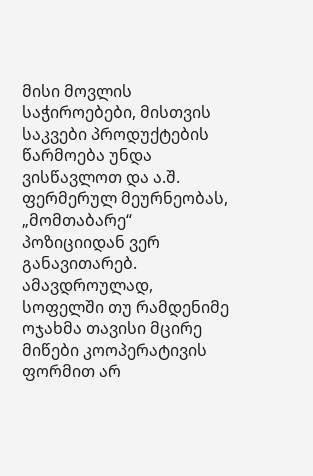მისი მოვლის საჭიროებები, მისთვის საკვები პროდუქტების წარმოება უნდა ვისწავლოთ და ა.შ. ფერმერულ მეურნეობას, „მომთაბარე“ პოზიციიდან ვერ განავითარებ.
ამავდროულად, სოფელში თუ რამდენიმე ოჯახმა თავისი მცირე მიწები კოოპერატივის ფორმით არ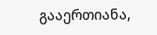გააერთიანა,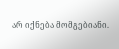არ იქნება მომგებიანი.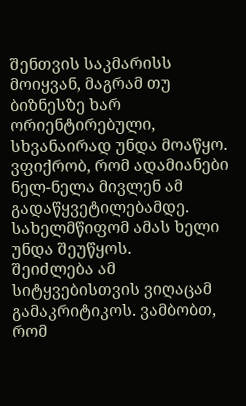შენთვის საკმარისს მოიყვან, მაგრამ თუ ბიზნესზე ხარ ორიენტირებული, სხვანაირად უნდა მოაწყო. ვფიქრობ, რომ ადამიანები ნელ-ნელა მივლენ ამ გადაწყვეტილებამდე. სახელმწიფომ ამას ხელი უნდა შეუწყოს.
შეიძლება ამ სიტყვებისთვის ვიღაცამ გამაკრიტიკოს. ვამბობთ, რომ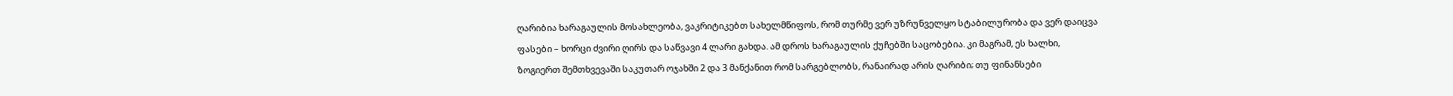ღარიბია ხარაგაულის მოსახლეობა, ვაკრიტიკებთ სახელმწიფოს, რომ თურმე ვერ უზრუნველყო სტაბილურობა და ვერ დაიცვა ფასები – ხორცი ძვირი ღირს და საწვავი 4 ლარი გახდა. ამ დროს ხარაგაულის ქუჩებში საცობებია. კი მაგრამ, ეს ხალხი, ზოგიერთ შემთხვევაში საკუთარ ოჯახში 2 და 3 მანქანით რომ სარგებლობს, რანაირად არის ღარიბი; თუ ფინანსები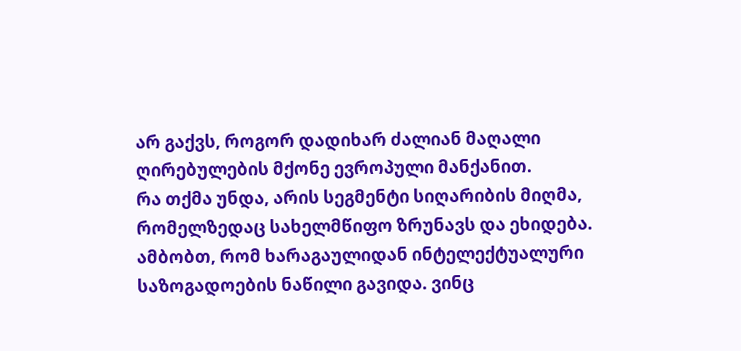არ გაქვს, როგორ დადიხარ ძალიან მაღალი ღირებულების მქონე ევროპული მანქანით.
რა თქმა უნდა, არის სეგმენტი სიღარიბის მიღმა, რომელზედაც სახელმწიფო ზრუნავს და ეხიდება.
ამბობთ, რომ ხარაგაულიდან ინტელექტუალური საზოგადოების ნაწილი გავიდა. ვინც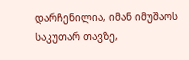დარჩენილია, იმან იმუშაოს საკუთარ თავზე,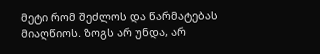მეტი რომ შეძლოს და წარმატებას მიაღწიოს. ზოგს არ უნდა, არ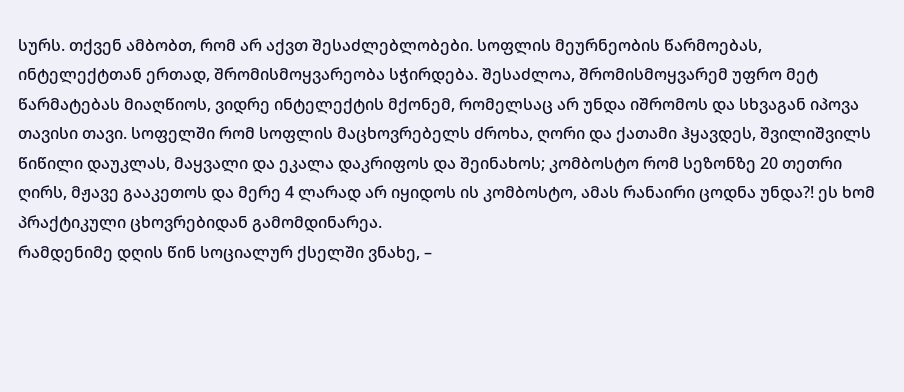სურს. თქვენ ამბობთ, რომ არ აქვთ შესაძლებლობები. სოფლის მეურნეობის წარმოებას, ინტელექტთან ერთად, შრომისმოყვარეობა სჭირდება. შესაძლოა, შრომისმოყვარემ უფრო მეტ წარმატებას მიაღწიოს, ვიდრე ინტელექტის მქონემ, რომელსაც არ უნდა იშრომოს და სხვაგან იპოვა თავისი თავი. სოფელში რომ სოფლის მაცხოვრებელს ძროხა, ღორი და ქათამი ჰყავდეს, შვილიშვილს წიწილი დაუკლას, მაყვალი და ეკალა დაკრიფოს და შეინახოს; კომბოსტო რომ სეზონზე 20 თეთრი ღირს, მჟავე გააკეთოს და მერე 4 ლარად არ იყიდოს ის კომბოსტო, ამას რანაირი ცოდნა უნდა?! ეს ხომ პრაქტიკული ცხოვრებიდან გამომდინარეა.
რამდენიმე დღის წინ სოციალურ ქსელში ვნახე, –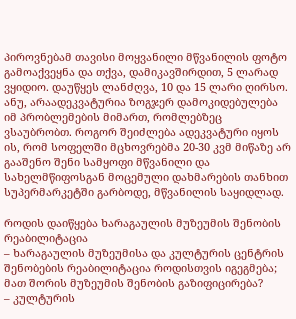პიროვნებამ თავისი მოყვანილი მწვანილის ფოტო გამოაქვეყნა და თქვა, დამიკავშირდით, 5 ლარად ვყიდიო. დაუწყეს ლანძღვა, 10 და 15 ლარი ღირსო. ანუ, არაადეკვატურია ზოგჯერ დამოკიდებულება იმ პრობლემების მიმართ, რომლებზეც ვსაუბრობთ. როგორ შეიძლება ადეკვატური იყოს ის, რომ სოფელში მცხოვრებმა 20-30 კვმ მიწაზე არ გააშენო შენი სამყოფი მწვანილი და სახელმწიფოსგან მოცემული დახმარების თანხით სუპერმარკეტში გარბოდე, მწვანილის საყიდლად.

როდის დაიწყება ხარაგაულის მუზეუმის შენობის რეაბილიტაცია
– ხარაგაულის მუზეუმისა და კულტურის ცენტრის შენობების რეაბილიტაცია როდისთვის იგეგმება; მათ შორის მუზეუმის შენობის გაზიფიცირება?
– კულტურის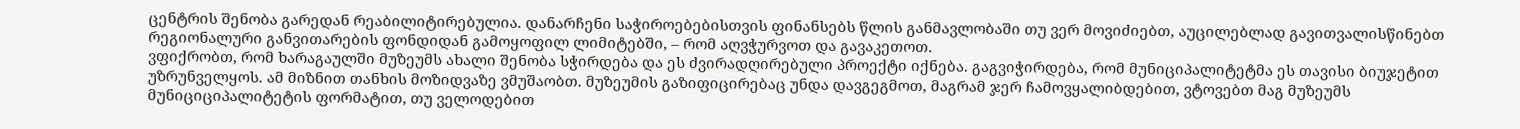ცენტრის შენობა გარედან რეაბილიტირებულია. დანარჩენი საჭიროებებისთვის ფინანსებს წლის განმავლობაში თუ ვერ მოვიძიებთ, აუცილებლად გავითვალისწინებთ რეგიონალური განვითარების ფონდიდან გამოყოფილ ლიმიტებში, – რომ აღვჭურვოთ და გავაკეთოთ.
ვფიქრობთ, რომ ხარაგაულში მუზეუმს ახალი შენობა სჭირდება და ეს ძვირადღირებული პროექტი იქნება. გაგვიჭირდება, რომ მუნიციპალიტეტმა ეს თავისი ბიუჯეტით უზრუნველყოს. ამ მიზნით თანხის მოზიდვაზე ვმუშაობთ. მუზეუმის გაზიფიცირებაც უნდა დავგეგმოთ, მაგრამ ჯერ ჩამოვყალიბდებით, ვტოვებთ მაგ მუზეუმს მუნიციციპალიტეტის ფორმატით, თუ ველოდებით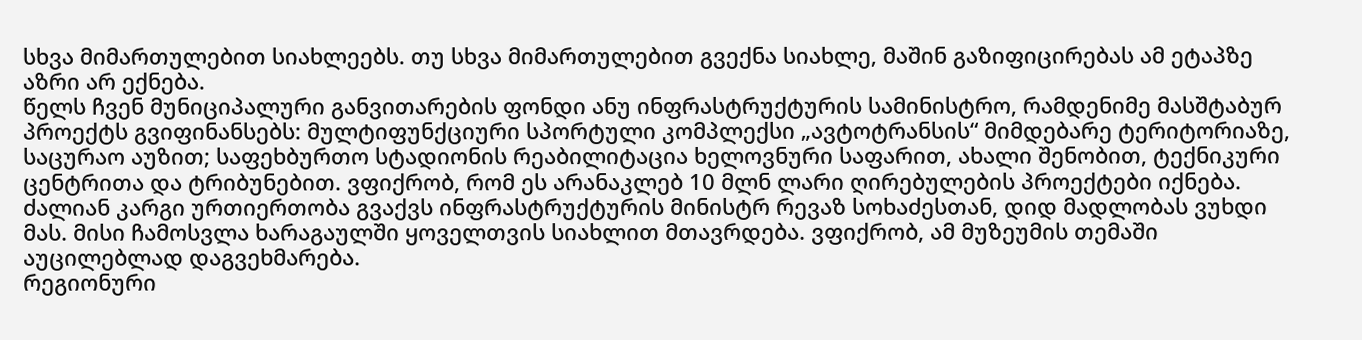სხვა მიმართულებით სიახლეებს. თუ სხვა მიმართულებით გვექნა სიახლე, მაშინ გაზიფიცირებას ამ ეტაპზე აზრი არ ექნება.
წელს ჩვენ მუნიციპალური განვითარების ფონდი ანუ ინფრასტრუქტურის სამინისტრო, რამდენიმე მასშტაბურ პროექტს გვიფინანსებს: მულტიფუნქციური სპორტული კომპლექსი „ავტოტრანსის“ მიმდებარე ტერიტორიაზე, საცურაო აუზით; საფეხბურთო სტადიონის რეაბილიტაცია ხელოვნური საფარით, ახალი შენობით, ტექნიკური ცენტრითა და ტრიბუნებით. ვფიქრობ, რომ ეს არანაკლებ 10 მლნ ლარი ღირებულების პროექტები იქნება. ძალიან კარგი ურთიერთობა გვაქვს ინფრასტრუქტურის მინისტრ რევაზ სოხაძესთან, დიდ მადლობას ვუხდი მას. მისი ჩამოსვლა ხარაგაულში ყოველთვის სიახლით მთავრდება. ვფიქრობ, ამ მუზეუმის თემაში აუცილებლად დაგვეხმარება.
რეგიონური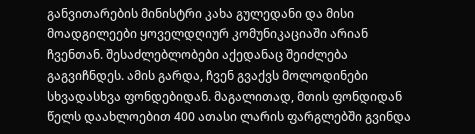განვითარების მინისტრი კახა გულედანი და მისი მოადგილეები ყოველდღიურ კომუნიკაციაში არიან ჩვენთან. შესაძლებლობები აქედანაც შეიძლება გაგვიჩნდეს. ამის გარდა, ჩვენ გვაქვს მოლოდინები სხვადასხვა ფონდებიდან. მაგალითად, მთის ფონდიდან წელს დაახლოებით 400 ათასი ლარის ფარგლებში გვინდა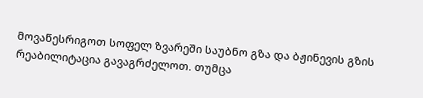მოვაწესრიგოთ სოფელ ზვარეში საუბნო გზა და ბჟინევის გზის რეაბილიტაცია გავაგრძელოთ. თუმცა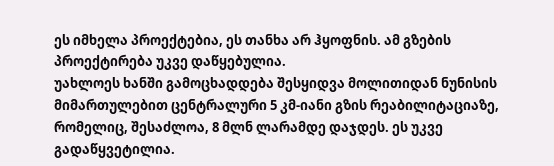ეს იმხელა პროექტებია, ეს თანხა არ ჰყოფნის. ამ გზების პროექტირება უკვე დაწყებულია.
უახლოეს ხანში გამოცხადდება შესყიდვა მოლითიდან ნუნისის მიმართულებით ცენტრალური 5 კმ-იანი გზის რეაბილიტაციაზე, რომელიც, შესაძლოა, 8 მლნ ლარამდე დაჯდეს. ეს უკვე გადაწყვეტილია.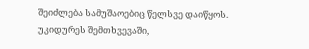შეიძლება სამუშაოებიც წელსვე დაიწყოს. უკიდურეს შემთხვევაში,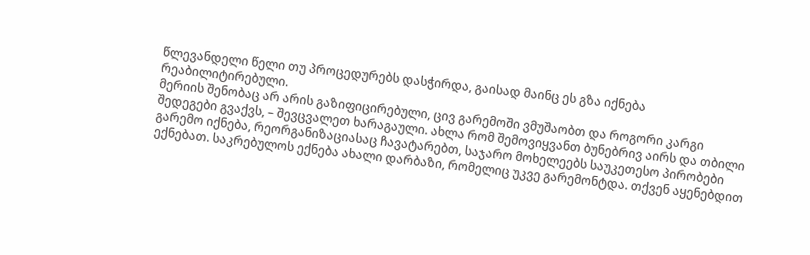წლევანდელი წელი თუ პროცედურებს დასჭირდა, გაისად მაინც ეს გზა იქნება რეაბილიტირებული.
მერიის შენობაც არ არის გაზიფიცირებული, ცივ გარემოში ვმუშაობთ და როგორი კარგი შედეგები გვაქვს, – შევცვალეთ ხარაგაული. ახლა რომ შემოვიყვანთ ბუნებრივ აირს და თბილი გარემო იქნება, რეორგანიზაციასაც ჩავატარებთ, საჯარო მოხელეებს საუკეთესო პირობები ექნებათ. საკრებულოს ექნება ახალი დარბაზი, რომელიც უკვე გარემონტდა. თქვენ აყენებდით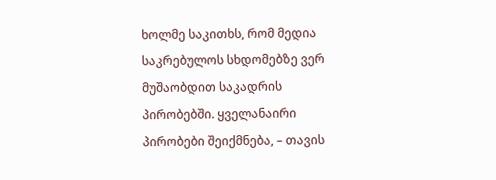ხოლმე საკითხს, რომ მედია საკრებულოს სხდომებზე ვერ მუშაობდით საკადრის პირობებში. ყველანაირი პირობები შეიქმნება, – თავის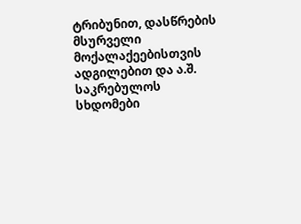ტრიბუნით, დასწრების მსურველი მოქალაქეებისთვის ადგილებით და ა.შ. საკრებულოს სხდომები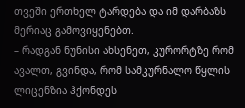თვეში ერთხელ ტარდება და იმ დარბაზს მერიაც გამოვიყენებთ.
– რადგან ნუნისი ახსენეთ, კურორტზე რომ ავალთ, გვინდა, რომ სამკურნალო წყლის ლიცენზია ჰქონდეს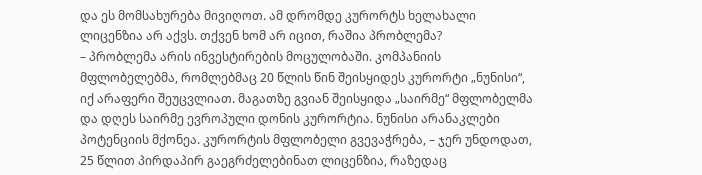და ეს მომსახურება მივიღოთ. ამ დრომდე კურორტს ხელახალი ლიცენზია არ აქვს. თქვენ ხომ არ იცით, რაშია პრობლემა?
– პრობლემა არის ინვესტირების მოცულობაში. კომპანიის მფლობელებმა, რომლებმაც 20 წლის წინ შეისყიდეს კურორტი „ნუნისი“, იქ არაფერი შეუცვლიათ. მაგათზე გვიან შეისყიდა „საირმე“ მფლობელმა და დღეს საირმე ევროპული დონის კურორტია. ნუნისი არანაკლები პოტენციის მქონეა. კურორტის მფლობელი გვევაჭრება, – ჯერ უნდოდათ, 25 წლით პირდაპირ გაეგრძელებინათ ლიცენზია, რაზედაც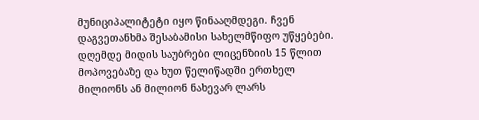მუნიციპალიტეტი იყო წინააღმდეგი. ჩვენ დაგვეთანხმა შესაბამისი სახელმწიფო უწყებები. დღემდე მიდის საუბრები ლიცენზიის 15 წლით მოპოვებაზე და ხუთ წელიწადში ერთხელ მილიონს ან მილიონ ნახევარ ლარს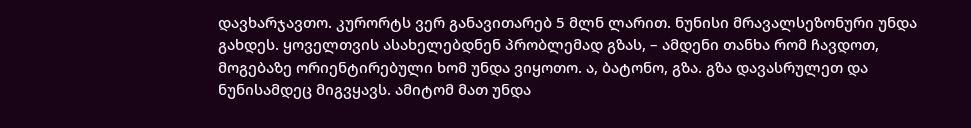დავხარჯავთო. კურორტს ვერ განავითარებ 5 მლნ ლარით. ნუნისი მრავალსეზონური უნდა გახდეს. ყოველთვის ასახელებდნენ პრობლემად გზას, – ამდენი თანხა რომ ჩავდოთ, მოგებაზე ორიენტირებული ხომ უნდა ვიყოთო. ა, ბატონო, გზა. გზა დავასრულეთ და ნუნისამდეც მიგვყავს. ამიტომ მათ უნდა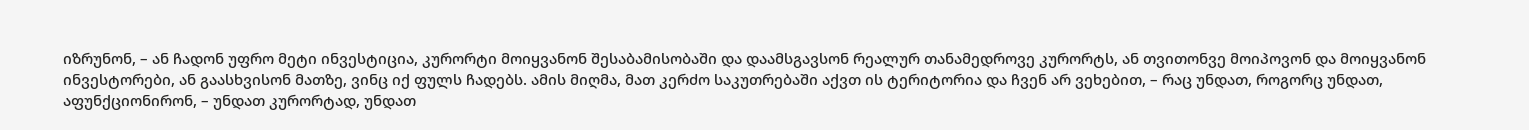იზრუნონ, – ან ჩადონ უფრო მეტი ინვესტიცია, კურორტი მოიყვანონ შესაბამისობაში და დაამსგავსონ რეალურ თანამედროვე კურორტს, ან თვითონვე მოიპოვონ და მოიყვანონ ინვესტორები, ან გაასხვისონ მათზე, ვინც იქ ფულს ჩადებს. ამის მიღმა, მათ კერძო საკუთრებაში აქვთ ის ტერიტორია და ჩვენ არ ვეხებით, – რაც უნდათ, როგორც უნდათ, აფუნქციონირონ, – უნდათ კურორტად, უნდათ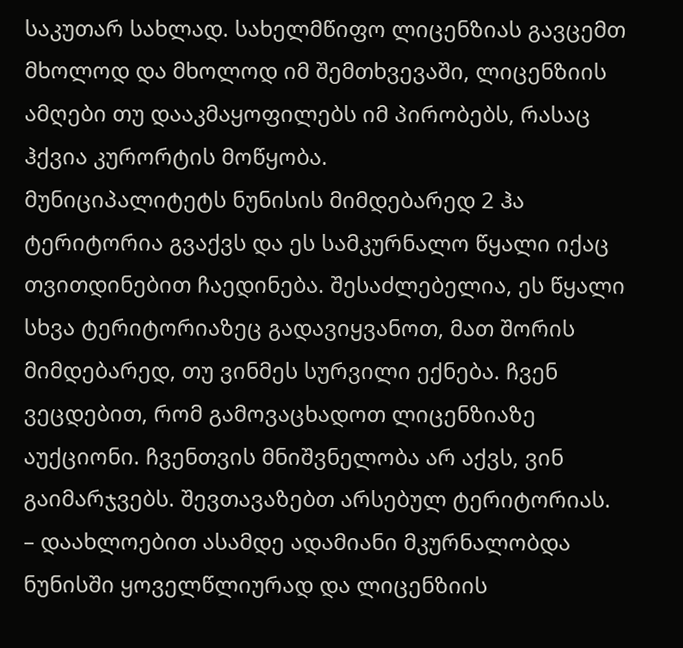საკუთარ სახლად. სახელმწიფო ლიცენზიას გავცემთ მხოლოდ და მხოლოდ იმ შემთხვევაში, ლიცენზიის ამღები თუ დააკმაყოფილებს იმ პირობებს, რასაც ჰქვია კურორტის მოწყობა.
მუნიციპალიტეტს ნუნისის მიმდებარედ 2 ჰა ტერიტორია გვაქვს და ეს სამკურნალო წყალი იქაც თვითდინებით ჩაედინება. შესაძლებელია, ეს წყალი სხვა ტერიტორიაზეც გადავიყვანოთ, მათ შორის მიმდებარედ, თუ ვინმეს სურვილი ექნება. ჩვენ ვეცდებით, რომ გამოვაცხადოთ ლიცენზიაზე აუქციონი. ჩვენთვის მნიშვნელობა არ აქვს, ვინ გაიმარჯვებს. შევთავაზებთ არსებულ ტერიტორიას.
– დაახლოებით ასამდე ადამიანი მკურნალობდა ნუნისში ყოველწლიურად და ლიცენზიის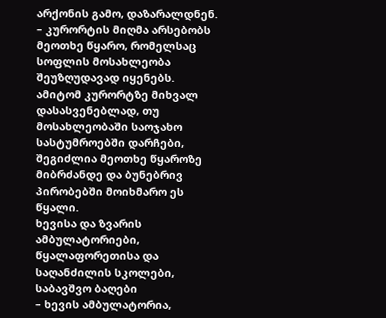არქონის გამო, დაზარალდნენ.
– კურორტის მიღმა არსებობს მეოთხე წყარო, რომელსაც სოფლის მოსახლეობა შეუზღუდავად იყენებს. ამიტომ კურორტზე მიხვალ დასასვენებლად, თუ მოსახლეობაში საოჯახო სასტუმროებში დარჩები, შეგიძლია მეოთხე წყაროზე მიბრძანდე და ბუნებრივ პირობებში მოიხმარო ეს წყალი.
ხევისა და ზვარის ამბულატორიები, წყალაფორეთისა და საღანძილის სკოლები, საბავშვო ბაღები
– ხევის ამბულატორია,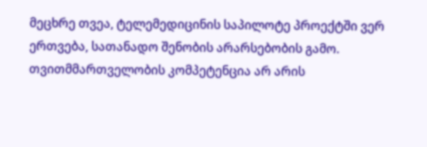მეცხრე თვეა, ტელემედიცინის საპილოტე პროექტში ვერ ერთვება, სათანადო შენობის არარსებობის გამო. თვითმმართველობის კომპეტენცია არ არის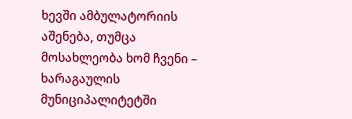ხევში ამბულატორიის აშენება, თუმცა მოსახლეობა ხომ ჩვენი – ხარაგაულის მუნიციპალიტეტში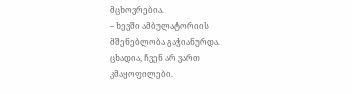მცხოვრებია.
– ხევში ამბულატორიის მშენებლობა გაჭიანურდა. ცხადია, ჩვენ არ ვართ კმაყოფილები.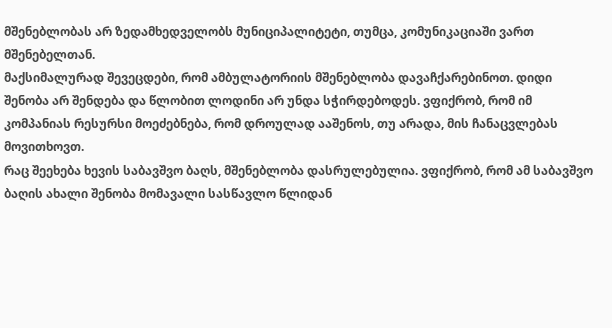მშენებლობას არ ზედამხედველობს მუნიციპალიტეტი, თუმცა, კომუნიკაციაში ვართ მშენებელთან.
მაქსიმალურად შევეცდები, რომ ამბულატორიის მშენებლობა დავაჩქარებინოთ. დიდი შენობა არ შენდება და წლობით ლოდინი არ უნდა სჭირდებოდეს. ვფიქრობ, რომ იმ კომპანიას რესურსი მოეძებნება, რომ დროულად ააშენოს, თუ არადა, მის ჩანაცვლებას მოვითხოვთ.
რაც შეეხება ხევის საბავშვო ბაღს, მშენებლობა დასრულებულია. ვფიქრობ, რომ ამ საბავშვო ბაღის ახალი შენობა მომავალი სასწავლო წლიდან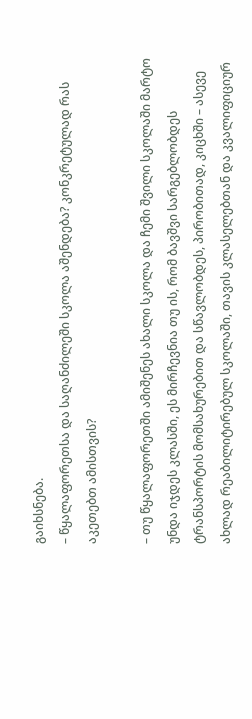გაიხსნება.
– წყალაფორეთსა და საღანძილეში სკოლა აშენდება? კონკრეტულად რას აკეთებთ ამისთვის?

– თუ წყალაფორეთში ამიშენეს ახალი სკოლა და ჩემი შვილი სკოლაში მარტო უნდა იჯდეს კლასში, ეს მირჩევნია თუ ის, რომ ბავშვი სარგებლობდეს ტრანსპორტის მომსახურებით და სწავლობდეს, პირობითად, კიცხში – ასევე ახლად რეაბილიტირებულ სკოლაში, თავის კლასელებთან და კვალიფიციურ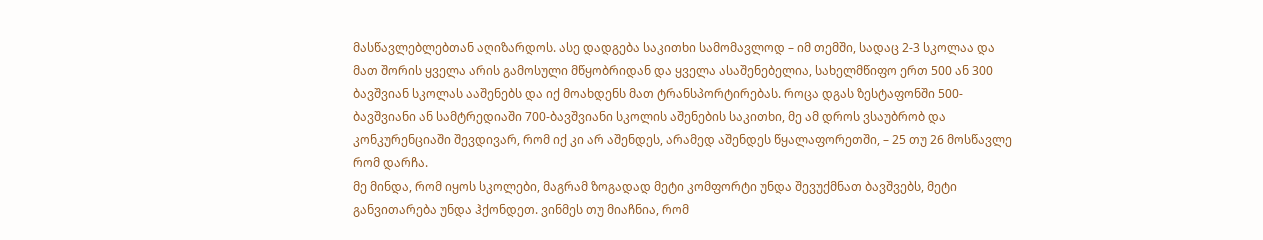მასწავლებლებთან აღიზარდოს. ასე დადგება საკითხი სამომავლოდ – იმ თემში, სადაც 2-3 სკოლაა და მათ შორის ყველა არის გამოსული მწყობრიდან და ყველა ასაშენებელია, სახელმწიფო ერთ 500 ან 300 ბავშვიან სკოლას ააშენებს და იქ მოახდენს მათ ტრანსპორტირებას. როცა დგას ზესტაფონში 500-ბავშვიანი ან სამტრედიაში 700-ბავშვიანი სკოლის აშენების საკითხი, მე ამ დროს ვსაუბრობ და კონკურენციაში შევდივარ, რომ იქ კი არ აშენდეს, არამედ აშენდეს წყალაფორეთში, – 25 თუ 26 მოსწავლე რომ დარჩა.
მე მინდა, რომ იყოს სკოლები, მაგრამ ზოგადად მეტი კომფორტი უნდა შევუქმნათ ბავშვებს, მეტი განვითარება უნდა ჰქონდეთ. ვინმეს თუ მიაჩნია, რომ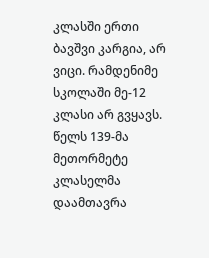კლასში ერთი ბავშვი კარგია, არ ვიცი. რამდენიმე სკოლაში მე-12 კლასი არ გვყავს. წელს 139-მა მეთორმეტე კლასელმა დაამთავრა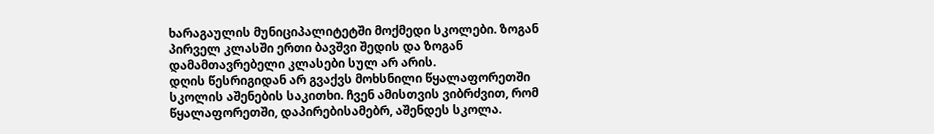ხარაგაულის მუნიციპალიტეტში მოქმედი სკოლები. ზოგან პირველ კლასში ერთი ბავშვი შედის და ზოგან დამამთავრებელი კლასები სულ არ არის.
დღის წესრიგიდან არ გვაქვს მოხსნილი წყალაფორეთში სკოლის აშენების საკითხი. ჩვენ ამისთვის ვიბრძვით, რომ წყალაფორეთში, დაპირებისამებრ, აშენდეს სკოლა.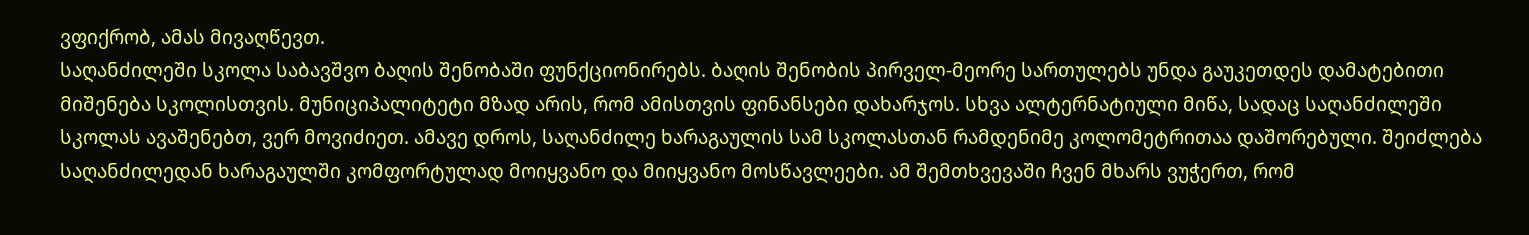ვფიქრობ, ამას მივაღწევთ.
საღანძილეში სკოლა საბავშვო ბაღის შენობაში ფუნქციონირებს. ბაღის შენობის პირველ-მეორე სართულებს უნდა გაუკეთდეს დამატებითი მიშენება სკოლისთვის. მუნიციპალიტეტი მზად არის, რომ ამისთვის ფინანსები დახარჯოს. სხვა ალტერნატიული მიწა, სადაც საღანძილეში სკოლას ავაშენებთ, ვერ მოვიძიეთ. ამავე დროს, საღანძილე ხარაგაულის სამ სკოლასთან რამდენიმე კოლომეტრითაა დაშორებული. შეიძლება საღანძილედან ხარაგაულში კომფორტულად მოიყვანო და მიიყვანო მოსწავლეები. ამ შემთხვევაში ჩვენ მხარს ვუჭერთ, რომ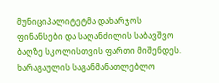მუნიციპალიტეტმა დახარჯოს ფინანსები და საღანძილის საბავშვო ბაღზე სკოლისთვის ფართი მიშენდეს.
ხარაგაულის საგანმანათლებლო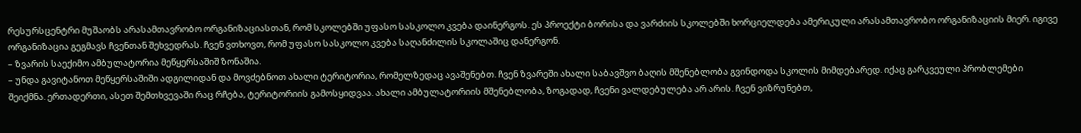რესურსცენტრი მუშაობს არასამთავრობო ორგანიზაციასთან, რომ სკოლებში უფასო სასკოლო კვება დაინერგოს. ეს პროექტი ბორისა და ვარძიის სკოლებში ხორციელდება ამერიკული არასამთავრობო ორგანიზაციის მიერ. იგივე ორგანიზაცია გეგმავს ჩვენთან შეხვედრას. ჩვენ ვთხოვთ, რომ უფასო სასკოლო კვება საღანძილის სკოლაშიც დანერგონ.
– ზვარის საექიმო ამბულატორია მეწყერსაშიშ ზონაშია.
– უნდა გავიტანოთ მეწყერსაშიში ადგილიდან და მოვძებნოთ ახალი ტერიტორია, რომელზედაც ავაშენებთ. ჩვენ ზვარეში ახალი საბავშვო ბაღის მშენებლობა გვინდოდა სკოლის მიმდებარედ. იქაც გარკვეული პრობლემები შეიქმნა. ერთადერთი, ასეთ შემთხვევაში რაც რჩება, ტერიტორიის გამოსყიდვაა. ახალი ამბულატორიის მშენებლობა, ზოგადად, ჩვენი ვალდებულება არ არის. ჩვენ ვიზრუნებთ,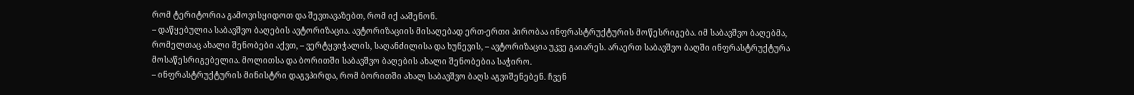რომ ტერიტორია გამოვისყიდოთ და შევთავაზებთ, რომ იქ ააშენონ.
– დაწყებულია საბავშვო ბაღების ავტორიზაცია. ავტორიზაციის მისაღებად ერთ-ერთი პირობაა ინფრასტრუქტურის მოწესრიგება. იმ საბავშვო ბაღებმა, რომელთაც ახალი შენობები აქვთ, – ვერტყვიჭალის, საღანძილისა და ხუნევის, – ავტორიზაცია უკვე გაიარეს. არაერთ საბავშვო ბაღში ინფრასტრუქტურა მოსაწესრიგებელია. მოლითსა და ბორითში საბავშვო ბაღების ახალი შენობებია საჭირო.
– ინფრასტრუქტურის მინისტრი დაგვპირდა, რომ ბორითში ახალ საბავშვო ბაღს აგვიშენებენ. ჩვენ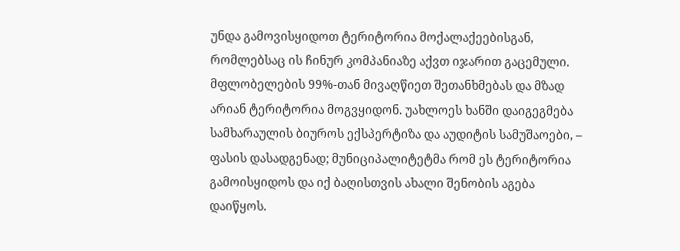უნდა გამოვისყიდოთ ტერიტორია მოქალაქეებისგან, რომლებსაც ის ჩინურ კომპანიაზე აქვთ იჯარით გაცემული. მფლობელების 99%-თან მივაღწიეთ შეთანხმებას და მზად არიან ტერიტორია მოგვყიდონ. უახლოეს ხანში დაიგეგმება სამხარაულის ბიუროს ექსპერტიზა და აუდიტის სამუშაოები, – ფასის დასადგენად; მუნიციპალიტეტმა რომ ეს ტერიტორია გამოისყიდოს და იქ ბაღისთვის ახალი შენობის აგება დაიწყოს.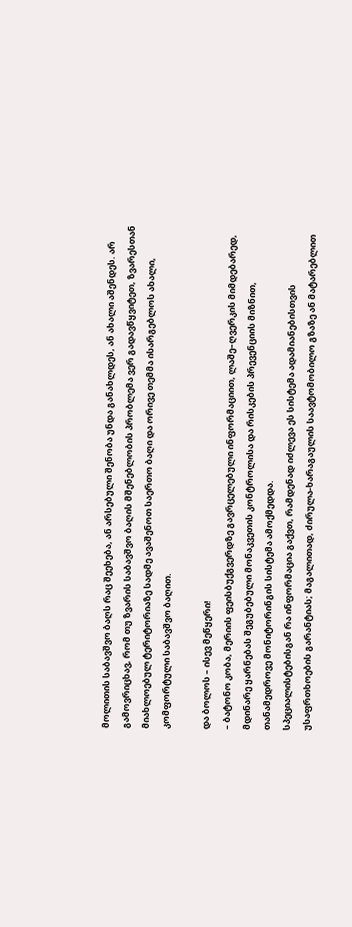მოლითის საბავშვო ბაღს რაც შეეხება, ან არსებული შენობა უნდა განახლდეს, ან ახალი აშენდეს. არ გამოვრიცხავ, რომ თუ ზვარის საბავშვო ბაღის მშენებლობის პრობლემა ვერ გადავწყვიტეთ, ზვარესთან მიახლოებულ ტერიტორიაზე სადმე ავაშენოთ საერთო ბაღი და ორივე თემმა ისარგებლოს ახალი, კომფორტული საბავშვო ბაღით.

და ბოლოს – ისევ მეწყერი!
– ბატონო კობა, მერიის ფეისბუქგვერდზე გავრცელებული ინფორმაციით, ლაშე–ღვერკის მიმდებარედ, მდინარე ყარნებას შეგუბებული მონაკვეთის კონტროლისა და რისკების პრევენციის მიზნით, თანამედროვე მონიტორინგის სისტემა ამოქმედდა.
სპეციალისტებისგან რა ინფორმაცია გაქვთ, რამდენად იძლევა ეს სისტემა ადამიანებისთვის უსაფრთხოების გარანტიას; მაგალითად, ძირულა-ხარაგაულის საავტომობილო გზაზე ან მატარებლით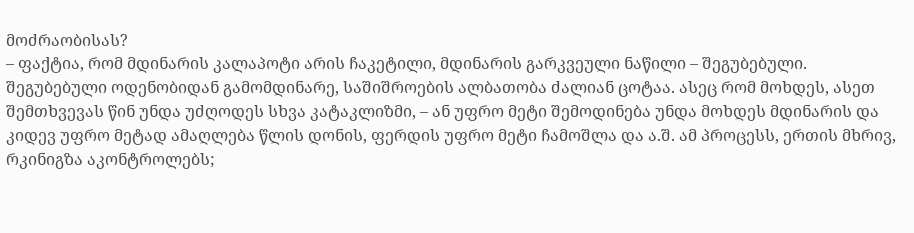მოძრაობისას?
– ფაქტია, რომ მდინარის კალაპოტი არის ჩაკეტილი, მდინარის გარკვეული ნაწილი – შეგუბებული. შეგუბებული ოდენობიდან გამომდინარე, საშიშროების ალბათობა ძალიან ცოტაა. ასეც რომ მოხდეს, ასეთ შემთხვევას წინ უნდა უძღოდეს სხვა კატაკლიზმი, – ან უფრო მეტი შემოდინება უნდა მოხდეს მდინარის და კიდევ უფრო მეტად ამაღლება წლის დონის, ფერდის უფრო მეტი ჩამოშლა და ა.შ. ამ პროცესს, ერთის მხრივ, რკინიგზა აკონტროლებს;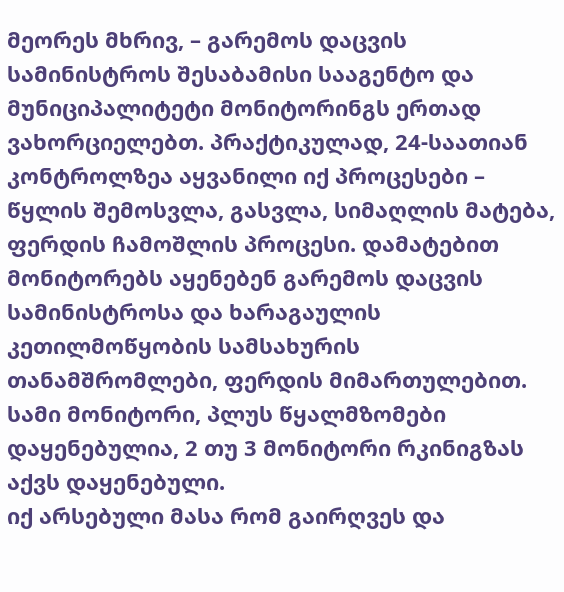მეორეს მხრივ, – გარემოს დაცვის სამინისტროს შესაბამისი სააგენტო და მუნიციპალიტეტი მონიტორინგს ერთად ვახორციელებთ. პრაქტიკულად, 24-საათიან კონტროლზეა აყვანილი იქ პროცესები – წყლის შემოსვლა, გასვლა, სიმაღლის მატება, ფერდის ჩამოშლის პროცესი. დამატებით მონიტორებს აყენებენ გარემოს დაცვის სამინისტროსა და ხარაგაულის კეთილმოწყობის სამსახურის თანამშრომლები, ფერდის მიმართულებით. სამი მონიტორი, პლუს წყალმზომები დაყენებულია, 2 თუ 3 მონიტორი რკინიგზას აქვს დაყენებული.
იქ არსებული მასა რომ გაირღვეს და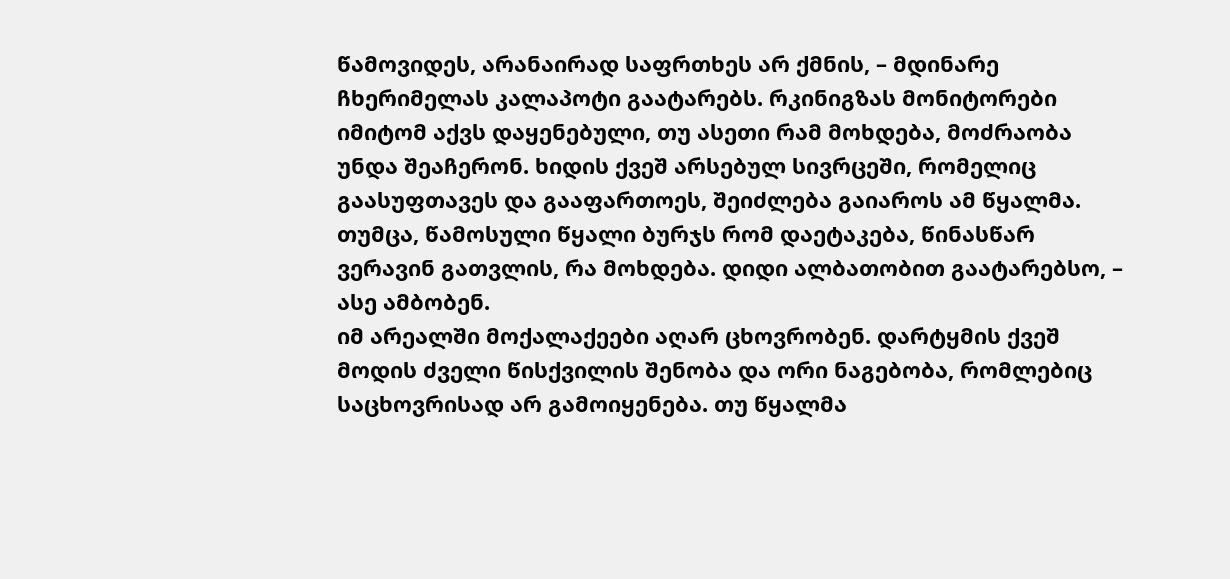წამოვიდეს, არანაირად საფრთხეს არ ქმნის, – მდინარე ჩხერიმელას კალაპოტი გაატარებს. რკინიგზას მონიტორები იმიტომ აქვს დაყენებული, თუ ასეთი რამ მოხდება, მოძრაობა უნდა შეაჩერონ. ხიდის ქვეშ არსებულ სივრცეში, რომელიც გაასუფთავეს და გააფართოეს, შეიძლება გაიაროს ამ წყალმა. თუმცა, წამოსული წყალი ბურჯს რომ დაეტაკება, წინასწარ ვერავინ გათვლის, რა მოხდება. დიდი ალბათობით გაატარებსო, – ასე ამბობენ.
იმ არეალში მოქალაქეები აღარ ცხოვრობენ. დარტყმის ქვეშ მოდის ძველი წისქვილის შენობა და ორი ნაგებობა, რომლებიც საცხოვრისად არ გამოიყენება. თუ წყალმა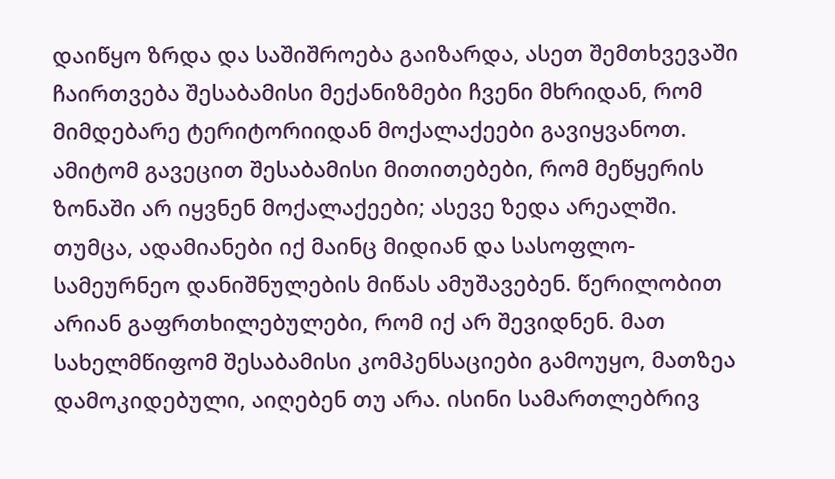დაიწყო ზრდა და საშიშროება გაიზარდა, ასეთ შემთხვევაში ჩაირთვება შესაბამისი მექანიზმები ჩვენი მხრიდან, რომ მიმდებარე ტერიტორიიდან მოქალაქეები გავიყვანოთ.
ამიტომ გავეცით შესაბამისი მითითებები, რომ მეწყერის ზონაში არ იყვნენ მოქალაქეები; ასევე ზედა არეალში. თუმცა, ადამიანები იქ მაინც მიდიან და სასოფლო-სამეურნეო დანიშნულების მიწას ამუშავებენ. წერილობით არიან გაფრთხილებულები, რომ იქ არ შევიდნენ. მათ სახელმწიფომ შესაბამისი კომპენსაციები გამოუყო, მათზეა დამოკიდებული, აიღებენ თუ არა. ისინი სამართლებრივ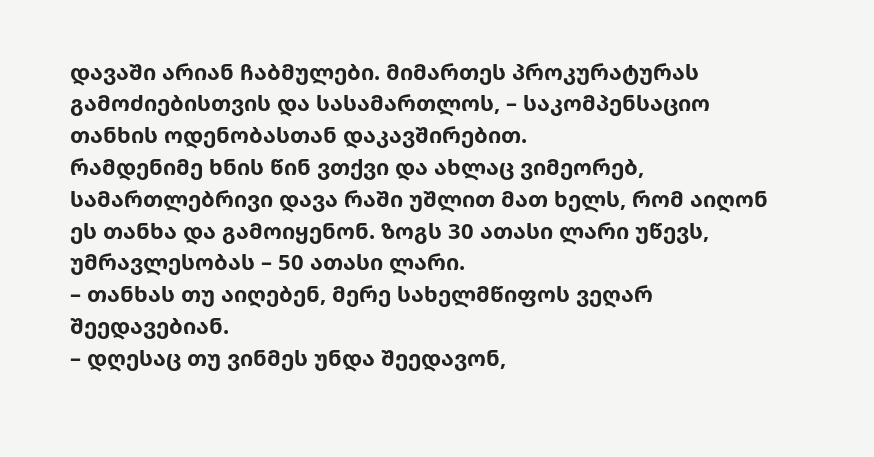დავაში არიან ჩაბმულები. მიმართეს პროკურატურას გამოძიებისთვის და სასამართლოს, – საკომპენსაციო თანხის ოდენობასთან დაკავშირებით.
რამდენიმე ხნის წინ ვთქვი და ახლაც ვიმეორებ, სამართლებრივი დავა რაში უშლით მათ ხელს, რომ აიღონ ეს თანხა და გამოიყენონ. ზოგს 30 ათასი ლარი უწევს, უმრავლესობას – 50 ათასი ლარი.
– თანხას თუ აიღებენ, მერე სახელმწიფოს ვეღარ შეედავებიან.
– დღესაც თუ ვინმეს უნდა შეედავონ,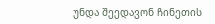უნდა შეედავონ ჩინეთის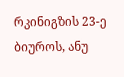რკინიგზის 23-ე ბიუროს, ანუ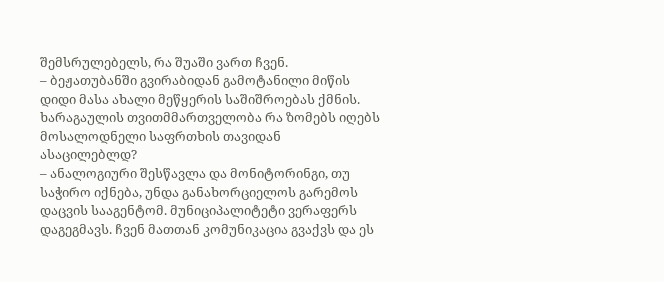შემსრულებელს, რა შუაში ვართ ჩვენ.
– ბეჟათუბანში გვირაბიდან გამოტანილი მიწის დიდი მასა ახალი მეწყერის საშიშროებას ქმნის. ხარაგაულის თვითმმართველობა რა ზომებს იღებს მოსალოდნელი საფრთხის თავიდან ასაცილებლდ?
– ანალოგიური შესწავლა და მონიტორინგი, თუ საჭირო იქნება, უნდა განახორციელოს გარემოს დაცვის სააგენტომ. მუნიციპალიტეტი ვერაფერს დაგეგმავს. ჩვენ მათთან კომუნიკაცია გვაქვს და ეს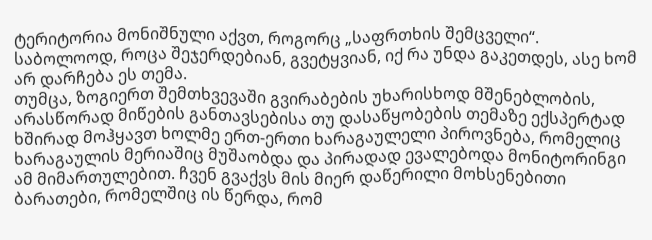ტერიტორია მონიშნული აქვთ, როგორც „საფრთხის შემცველი“. საბოლოოდ, როცა შეჯერდებიან, გვეტყვიან, იქ რა უნდა გაკეთდეს, ასე ხომ არ დარჩება ეს თემა.
თუმცა, ზოგიერთ შემთხვევაში გვირაბების უხარისხოდ მშენებლობის, არასწორად მიწების განთავსებისა თუ დასაწყობების თემაზე ექსპერტად ხშირად მოჰყავთ ხოლმე ერთ-ერთი ხარაგაულელი პიროვნება, რომელიც ხარაგაულის მერიაშიც მუშაობდა და პირადად ევალებოდა მონიტორინგი ამ მიმართულებით. ჩვენ გვაქვს მის მიერ დაწერილი მოხსენებითი ბარათები, რომელშიც ის წერდა, რომ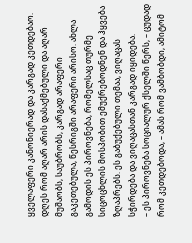ყველაფერი კანონიერად და კარგად კეთდებაო. დღეს რომ აღარ არის დასაქმებული და აღარ მუშაობს, საუბრობს, კარგად არაფერი გაკეთებულა, წესრიგში არაფერი არისო. ახლა გამოდის ეს პიროვნება, რომელსაც თურმე სიცოცხლის მოსპობით ემუქრებოდნენ და ჰყვება ზღაპრებს. ეს გაბუქებული თემაა, ვიღაცას სჭირდება და ვიღაცასთან კარგად იყიდება.
– ეს პიროვნება სოციალურ ქსელში წერს, – ცუდად რომ კეთდებოდა, – ამას რომ ვამბობდი, ამიტომ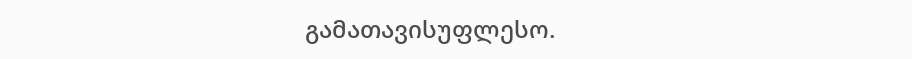გამათავისუფლესო.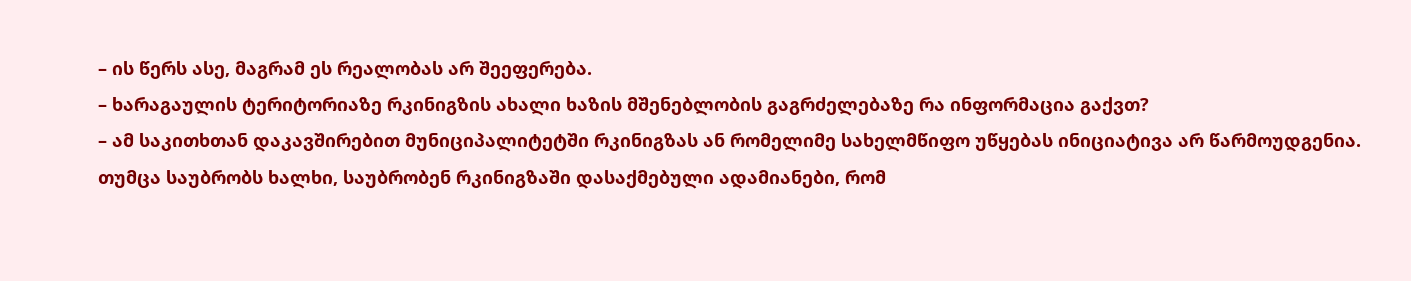– ის წერს ასე, მაგრამ ეს რეალობას არ შეეფერება.
– ხარაგაულის ტერიტორიაზე რკინიგზის ახალი ხაზის მშენებლობის გაგრძელებაზე რა ინფორმაცია გაქვთ?
– ამ საკითხთან დაკავშირებით მუნიციპალიტეტში რკინიგზას ან რომელიმე სახელმწიფო უწყებას ინიციატივა არ წარმოუდგენია. თუმცა საუბრობს ხალხი, საუბრობენ რკინიგზაში დასაქმებული ადამიანები, რომ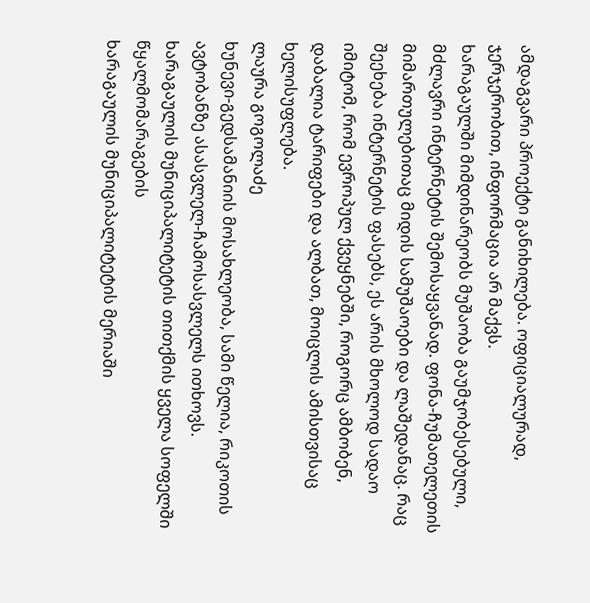ამდაგვარი პროექტი განიხილება. ოფიციალურად, ჯერჯერობით, ინფორმაცია არ მაქვს.
ხარაგაულში მიმდინარეობს მუშაობა გაუმჯობესებული, მძლავრი ინტერნეტის შემოსაყვანად. ფონა-ჩუმათელეთის მიმართულებითაც მიდის სამუშაოები და ლაშედანაც. რაც შეეხება ინტერნეტის ფასებს, ეს არის მხოლოდ სადაო იმიტომ, რომ ევროპულ ქვეყნებში, როგორც ამბობენ, დაბალია ტარიფები და ალბათ, მოიცლის ამისთვისაც ხელისუფლება.
ლაურა გოგოლაძე
ხუნევი-გედსამანიის მოსახლეობა, სამი წელია, რიკოთის ავტობანზე ასასვლელ-ჩამოსასვლელს ითხოვს.
ხარაგაულის მუნიციპალიტეტის თითქმის ყველა სოფელში წყალმომარაგების
ხარაგაულის მუნიციპალიტეტის მერიაში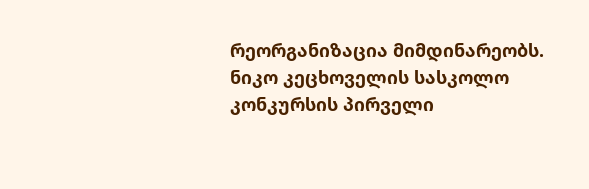რეორგანიზაცია მიმდინარეობს.
ნიკო კეცხოველის სასკოლო კონკურსის პირველი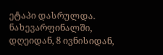ეტაპი დასრულდა. ნახევარფინალში,
დღეიდან, 8 ივნისიდან,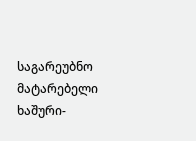საგარეუბნო მატარებელი ხაშური-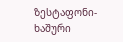ზესტაფონი-ხაშური